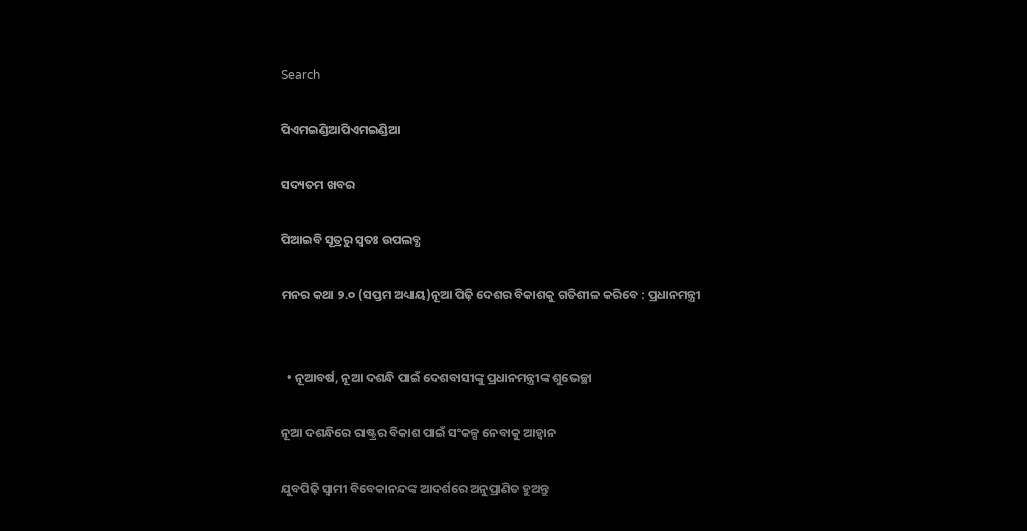Search

ପିଏମଇଣ୍ଡିଆପିଏମଇଣ୍ଡିଆ

ସଦ୍ୟତମ ଖବର

ପିଆଇବି ସୂତ୍ରରୁ ସ୍ବତଃ ଉପଲବ୍ଧ

ମନର କଥା ୨.୦ (ସପ୍ତମ ଅଧ୍ୟାୟ)ନୂଆ ପିଢ଼ି ଦେଶର ବିକାଶକୁ ଗତିଶୀଳ କରିବେ : ପ୍ରଧାନମନ୍ତ୍ରୀ


  • ନୂଆବର୍ଷ, ନୂଆ ଦଶନ୍ଧି ପାଇଁ ଦେଶବାସୀଙ୍କୁ ପ୍ରଧାନମନ୍ତ୍ରୀଙ୍କ ଶୁଭେଚ୍ଛା

ନୂଆ ଦଶନ୍ଧିରେ ରାଷ୍ଟ୍ରର ବିକାଶ ପାଇଁ ସଂକଳ୍ପ ନେବାକୁ ଆହ୍ୱାନ

ଯୁବପିଢ଼ି ସ୍ୱାମୀ ବିବେକାନନ୍ଦଙ୍କ ଆଦର୍ଶରେ ଅନୁପ୍ରାଣିତ ହୁଅନ୍ତୁ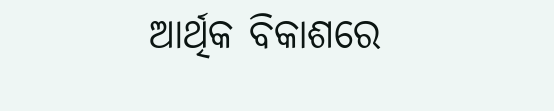ଆର୍ଥିକ ବିକାଶରେ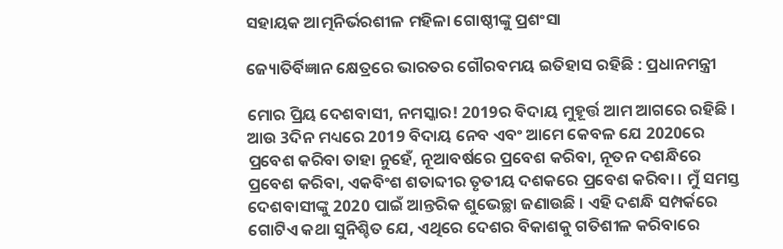ସହାୟକ ଆତ୍ମନିର୍ଭରଶୀଳ ମହିଳା ଗୋଷ୍ଠୀଙ୍କୁ ପ୍ରଶଂସା

ଜ୍ୟୋତିର୍ବିଜ୍ଞାନ କ୍ଷେତ୍ରରେ ଭାରତର ଗୌରବମୟ ଇତିହାସ ରହିଛି : ପ୍ରଧାନମନ୍ତ୍ରୀ

ମୋର ପ୍ରିୟ ଦେଶବାସୀ, ନମସ୍କାର! 2019ର ବିଦାୟ ମୁହୂର୍ତ୍ତ ଆମ ଆଗରେ ରହିଛି । ଆଉ 3ଦିନ ମଧ୍ୟରେ 2019 ବିଦାୟ ନେବ ଏବଂ ଆମେ କେବଳ ଯେ 2020ରେ ପ୍ରବେଶ କରିବା ତାହା ନୁହେଁ, ନୂଆବର୍ଷରେ ପ୍ରବେଶ କରିବା, ନୂତନ ଦଶନ୍ଧିରେ ପ୍ରବେଶ କରିବା, ଏକବିଂଶ ଶତାବ୍ଦୀର ତୃତୀୟ ଦଶକରେ ପ୍ରବେଶ କରିବା । ମୁଁ ସମସ୍ତ ଦେଶବାସୀଙ୍କୁ 2020 ପାଇଁ ଆନ୍ତରିକ ଶୁଭେଚ୍ଛା ଜଣାଉଛି । ଏହି ଦଶନ୍ଧି ସମ୍ପର୍କରେ ଗୋଟିଏ କଥା ସୁନିଶ୍ଚିତ ଯେ, ଏଥିରେ ଦେଶର ବିକାଶକୁ ଗତିଶୀଳ କରିବାରେ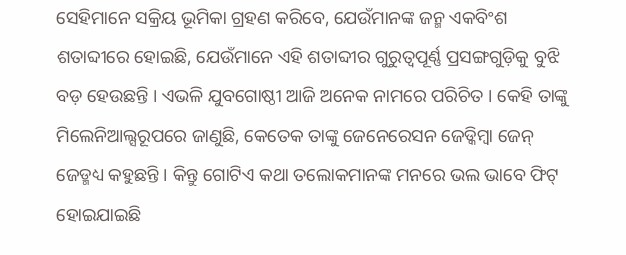ସେହିମାନେ ସକ୍ରିୟ ଭୂମିକା ଗ୍ରହଣ କରିବେ, ଯେଉଁମାନଙ୍କ ଜନ୍ମ ଏକବିଂଶ ଶତାବ୍ଦୀରେ ହୋଇଛି, ଯେଉଁମାନେ ଏହି ଶତାବ୍ଦୀର ଗୁରୁତ୍ୱପୂର୍ଣ୍ଣ ପ୍ରସଙ୍ଗଗୁଡ଼ିକୁ ବୁଝି ବଡ଼ ହେଉଛନ୍ତି । ଏଭଳି ଯୁବଗୋଷ୍ଠୀ ଆଜି ଅନେକ ନାମରେ ପରିଚିତ । କେହି ତାଙ୍କୁ ମିଲେନିଆଲ୍ସରୂପରେ ଜାଣୁଛି, କେତେକ ତାଙ୍କୁ ଜେନେରେସନ ଜେଡ୍କିମ୍ବା ଜେନ୍ ଜେଡ୍ମଧ୍ୟ କହୁଛନ୍ତି । କିନ୍ତୁ ଗୋଟିଏ କଥା ତଲୋକମାନଙ୍କ ମନରେ ଭଲ ଭାବେ ଫିଟ୍ ହୋଇଯାଇଛି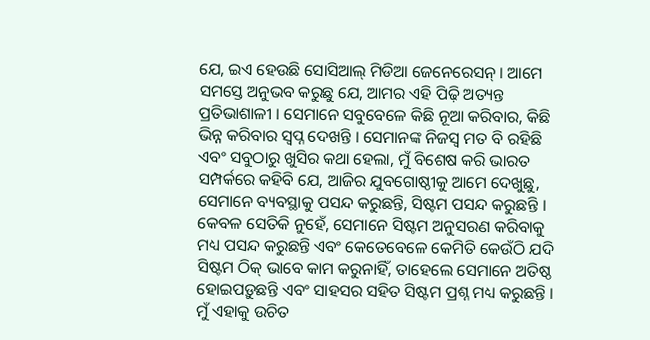ଯେ, ଇଏ ହେଉଛି ସୋସିଆଲ୍ ମିଡିଆ ଜେନେରେସନ୍ । ଆମେ ସମସ୍ତେ ଅନୁଭବ କରୁଛୁ ଯେ, ଆମର ଏହି ପିଢ଼ି ଅତ୍ୟନ୍ତ ପ୍ରତିଭାଶାଳୀ । ସେମାନେ ସବୁବେଳେ କିଛି ନୂଆ କରିବାର, କିଛି ଭିନ୍ନ କରିବାର ସ୍ୱପ୍ନ ଦେଖନ୍ତି । ସେମାନଙ୍କ ନିଜସ୍ୱ ମତ ବି ରହିଛି ଏବଂ ସବୁଠାରୁ ଖୁସିର କଥା ହେଲା, ମୁଁ ବିଶେଷ କରି ଭାରତ ସମ୍ପର୍କରେ କହିବି ଯେ, ଆଜିର ଯୁବଗୋଷ୍ଠୀକୁ ଆମେ ଦେଖୁଛୁ, ସେମାନେ ବ୍ୟବସ୍ଥାକୁ ପସନ୍ଦ କରୁଛନ୍ତି, ସିଷ୍ଟମ ପସନ୍ଦ କରୁଛନ୍ତି । କେବଳ ସେତିକି ନୁହେଁ, ସେମାନେ ସିଷ୍ଟମ ଅନୁସରଣ କରିବାକୁ ମଧ୍ୟ ପସନ୍ଦ କରୁଛନ୍ତି ଏବଂ କେତେବେଳେ କେମିତି କେଉଁଠି ଯଦି ସିଷ୍ଟମ ଠିକ୍ ଭାବେ କାମ କରୁନାହିଁ, ତାହେଲେ ସେମାନେ ଅତିଷ୍ଠ ହୋଇପଡ଼ୁଛନ୍ତି ଏବଂ ସାହସର ସହିତ ସିଷ୍ଟମ ପ୍ରଶ୍ନ ମଧ୍ୟ କରୁଛନ୍ତି । ମୁଁ ଏହାକୁ ଉଚିତ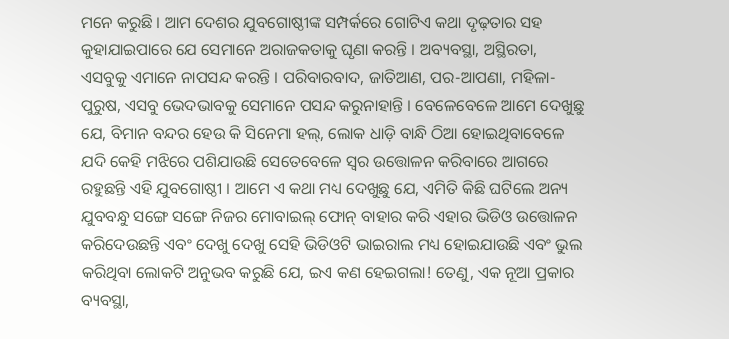ମନେ କରୁଛି । ଆମ ଦେଶର ଯୁବଗୋଷ୍ଠୀଙ୍କ ସମ୍ପର୍କରେ ଗୋଟିଏ କଥା ଦୃଢ଼ତାର ସହ କୁହାଯାଇପାରେ ଯେ ସେମାନେ ଅରାଜକତାକୁ ଘୃଣା କରନ୍ତି । ଅବ୍ୟବସ୍ଥା, ଅସ୍ଥିରତା, ଏସବୁକୁ ଏମାନେ ନାପସନ୍ଦ କରନ୍ତି । ପରିବାରବାଦ, ଜାତିଆଣ, ପର-ଆପଣା, ମହିଳା-ପୁରୁଷ, ଏସବୁ ଭେଦଭାବକୁ ସେମାନେ ପସନ୍ଦ କରୁନାହାନ୍ତି । ବେଳେବେଳେ ଆମେ ଦେଖୁଛୁ ଯେ, ବିମାନ ବନ୍ଦର ହେଉ କି ସିନେମା ହଲ୍, ଲୋକ ଧାଡ଼ି ବାନ୍ଧି ଠିଆ ହୋଇଥିବାବେଳେ ଯଦି କେହି ମଝିରେ ପଶିଯାଉଛି ସେତେବେଳେ ସ୍ୱର ଉତ୍ତୋଳନ କରିବାରେ ଆଗରେ ରହୁଛନ୍ତି ଏହି ଯୁବଗୋଷ୍ଠୀ । ଆମେ ଏ କଥା ମଧ୍ୟ ଦେଖୁଛୁ ଯେ, ଏମିତି କିଛି ଘଟିଲେ ଅନ୍ୟ ଯୁବବନ୍ଧୁ ସଙ୍ଗେ ସଙ୍ଗେ ନିଜର ମୋବାଇଲ୍ ଫୋନ୍ ବାହାର କରି ଏହାର ଭିଡିଓ ଉତ୍ତୋଳନ କରିଦେଉଛନ୍ତି ଏବଂ ଦେଖୁ ଦେଖୁ ସେହି ଭିଡିଓଟି ଭାଇରାଲ ମଧ୍ୟ ହୋଇଯାଉଛି ଏବଂ ଭୁଲ କରିଥିବା ଲୋକଟି ଅନୁଭବ କରୁଛି ଯେ, ଇଏ କଣ ହେଇଗଲା! ତେଣୁ, ଏକ ନୂଆ ପ୍ରକାର ବ୍ୟବସ୍ଥା,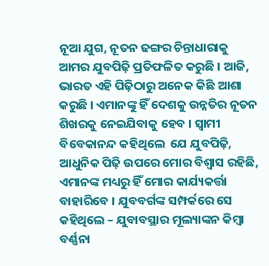ନୂଆ ଯୁଗ, ନୂତନ ଢଙ୍ଗର ଚିନ୍ତାଧାରାକୁ ଆମର ଯୁବପିଢ଼ି ପ୍ରତିଫଳିତ କରୁଛି । ଆଜି, ଭାରତ ଏହି ପିଢ଼ିଠାରୁ ଅନେକ କିଛି ଆଶା କରୁଛି । ଏମାନଙ୍କୁ ହିଁ ଦେଶକୁ ଉନ୍ନତିର ନୂତନ ଶିଖରକୁ ନେଇଯିବାକୁ ହେବ । ସ୍ୱାମୀ ବିବେକାନନ୍ଦ କହିଥିଲେ  ଯେ ଯୁବପିଢ଼ି, ଆଧୁନିକ ପିଢ଼ି ଉପରେ ମୋର ବିଶ୍ୱାସ ରହିଛି, ଏମାନଙ୍କ ମଧ୍ୟରୁ ହିଁ ମୋର କାର୍ଯ୍ୟକର୍ତ୍ତା ବାହାରିବେ । ଯୁବବର୍ଗଙ୍କ ସମ୍ପର୍କରେ ସେ କହିଥିଲେ – ଯୁବାବସ୍ଥାର ମୂଲ୍ୟାଙ୍କନ କିମ୍ବା ବର୍ଣ୍ଣନା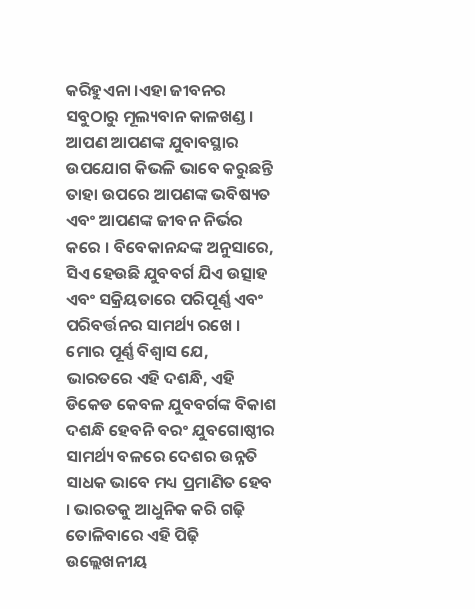କରିହୁଏନା ।ଏହା ଜୀବନର ସବୁଠାରୁ ମୂଲ୍ୟବାନ କାଳଖଣ୍ଡ । ଆପଣ ଆପଣଙ୍କ ଯୁବାବସ୍ଥାର ଉପଯୋଗ କିଭଳି ଭାବେ କରୁଛନ୍ତି ତାହା ଉପରେ ଆପଣଙ୍କ ଭବିଷ୍ୟତ ଏବଂ ଆପଣଙ୍କ ଜୀବନ ନିର୍ଭର କରେ । ବିବେକାନନ୍ଦଙ୍କ ଅନୁସାରେ, ସିଏ ହେଉଛି ଯୁବବର୍ଗ ଯିଏ ଉତ୍ସାହ ଏବଂ ସକ୍ରିୟତାରେ ପରିପୂର୍ଣ୍ଣ ଏବଂ ପରିବର୍ତ୍ତନର ସାମର୍ଥ୍ୟ ରଖେ । ମୋର ପୂର୍ଣ୍ଣ ବିଶ୍ୱାସ ଯେ, ଭାରତରେ ଏହି ଦଶନ୍ଧି, ଏହି ଡିକେଡ କେବଳ ଯୁବବର୍ଗଙ୍କ ବିକାଶ ଦଶନ୍ଧି ହେବନି ବରଂ ଯୁବଗୋଷ୍ଠୀର ସାମର୍ଥ୍ୟ ବଳରେ ଦେଶର ଉନ୍ନତି ସାଧକ ଭାବେ ମଧ୍ୟ ପ୍ରମାଣିତ ହେବ । ଭାରତକୁ ଆଧୁନିକ କରି ଗଢ଼ି ତୋଳିବାରେ ଏହି ପିଢ଼ି ଉଲ୍ଲେଖନୀୟ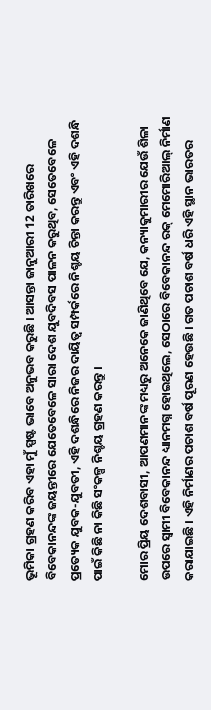ଭୂମିକା ଗ୍ରହଣ କରିବ ଏହା ମୁଁ ସ୍ପଷ୍ଟ ଭାବେ ଅନୁଭବ କରୁଛି । ଆସନ୍ତା ଜାନୁଆରୀ 12 ତାରିଖରେ ବିବେକାନନ୍ଦଙ୍କ ଜୟନ୍ତୀରେ ଯେତେବେଳେ ସାରା ଦେଶ ଯୁବଦିବସ ପାଳନ କରୁଥିବ, ସେତେବେଳେ ପ୍ରତ୍ୟେକ ଯୁବକ-ଯୁବତୀ, ଏହି ଦଶନ୍ଧିରେ ନିଜର ଦାୟିତ୍ୱ ସମ୍ପର୍କରେ ନିଶ୍ଚୟ ଚିନ୍ତା କରନ୍ତୁ ଏବଂ ଏହି ଦଶନ୍ଧି ପାଇଁ କିଛି ନା କିଛି ସଂକଳ୍ପ ନିଶ୍ଚୟ ଗ୍ରହଣ କରନ୍ତୁ ।

ମୋର ପ୍ରିୟ ଦେଶବାସୀ, ଆପଣମାନଙ୍କ ମଧ୍ୟରୁ ଅନେକେ ଜାଣିଥିବେ ଯେ, କନ୍ୟାକୁମାରୀର ଯେଉଁ ଶିଳା ଉପରେ ସ୍ୱାମୀ ବିବେକାନନ୍ଦ ଧ୍ୟାନମଗ୍ନ ହୋଇଥିଲେ, ସେଠାରେ ବିବେକାନନ୍ଦ ରକ୍ ମେମୋରିଆଲ୍ ନିର୍ମାଣ କରାଯାଇଛି । ଏହି ନିର୍ମାଣର ପଚାଶ ବର୍ଷ ପୂରଣ ହେଉଛି । ଗତ ପଚାଶ ବର୍ଷ ଧରି ଏହି ସ୍ଥାନ ଭାରତର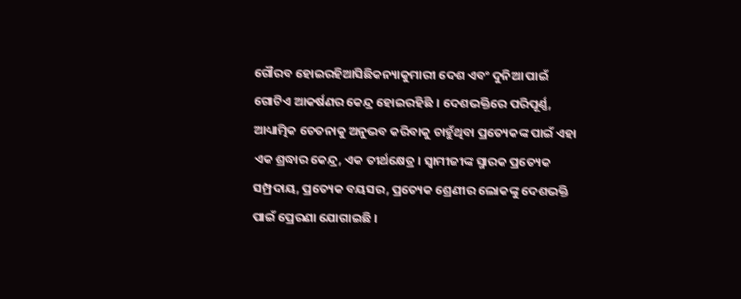ଗୌରବ ହୋଇରହିଆସିଛିକନ୍ୟାକୁମାରୀ ଦେଶ ଏବଂ ଦୁନିଆ ପାଇଁ ଗୋଟିଏ ଆକର୍ଷଣର କେନ୍ଦ୍ର ହୋଇରହିଛି । ଦେଶଭକ୍ତିରେ ପରିପୂର୍ଣ୍ଣ, ଆଧ୍ୟାତ୍ମିକ ଚେତନାକୁ ଅନୁଭବ କରିବାକୁ ଚାହୁଁଥିବା ପ୍ରତ୍ୟେକଙ୍କ ପାଇଁ ଏହା ଏକ ଶ୍ରଦ୍ଧାର କେନ୍ଦ୍ର, ଏକ ତୀର୍ଥକ୍ଷେତ୍ର । ସ୍ୱାମୀଜୀଙ୍କ ସ୍ମାରକ ପ୍ରତ୍ୟେକ ସମ୍ପ୍ରଦାୟ, ପ୍ରତ୍ୟେକ ବୟସର, ପ୍ରତ୍ୟେକ ଶ୍ରେଣୀର ଲୋକଙ୍କୁ ଦେଶଭକ୍ତି ପାଇଁ ପ୍ରେରଣା ଯୋଗାଇଛି ।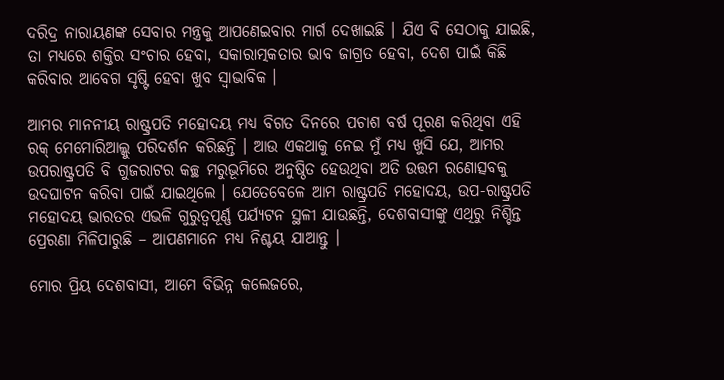ଦରିଦ୍ର ନାରାୟଣଙ୍କ ସେବାର ମନ୍ତ୍ରକୁ ଆପଣେଇବାର ମାର୍ଗ ଦେଖାଇଛି । ଯିଏ ବି ସେଠାକୁ ଯାଇଛି, ତା ମଧ୍ୟରେ ଶକ୍ତିର ସଂଚାର ହେବା, ସକାରାତ୍ମକତାର ଭାବ ଜାଗ୍ରତ ହେବା, ଦେଶ ପାଇଁ କିଛି କରିବାର ଆବେଗ ସୃଷ୍ଟି ହେବା ଖୁବ ସ୍ୱାଭାବିକ ।

ଆମର ମାନନୀୟ ରାଷ୍ଟ୍ରପତି ମହୋଦୟ ମଧ୍ୟ ବିଗତ ଦିନରେ ପଚାଶ ବର୍ଷ ପୂରଣ କରିଥିବା ଏହି ରକ୍ ମେମୋରିଆଲ୍କୁ ପରିଦର୍ଶନ କରିଛନ୍ତି । ଆଉ ଏକଥାକୁ ନେଇ ମୁଁ ମଧ୍ୟ ଖୁସି ଯେ, ଆମର ଉପରାଷ୍ଟ୍ରପତି ବି ଗୁଜରାଟର କଚ୍ଛ ମରୁଭୂମିରେ ଅନୁଷ୍ଠିତ ହେଉଥିବା ଅତି ଉତ୍ତମ ରଣୋତ୍ସବକୁ ଉଦଘାଟନ କରିବା ପାଇଁ ଯାଇଥିଲେ । ଯେତେବେଳେ ଆମ ରାଷ୍ଟ୍ରପତି ମହୋଦୟ, ଉପ-ରାଷ୍ଟ୍ରପତି ମହୋଦୟ ଭାରତର ଏଭଳି ଗୁରୁତ୍ୱପୂର୍ଣ୍ଣ ପର୍ଯ୍ୟଟନ ସ୍ଥଳୀ ଯାଉଛନ୍ତି, ଦେଶବାସୀଙ୍କୁ ଏଥିରୁ ନିଶ୍ଚିନ୍ତ ପ୍ରେରଣା ମିଳିପାରୁଛି – ଆପଣମାନେ ମଧ୍ୟ ନିଶ୍ଚୟ ଯାଆନ୍ତୁ ।

ମୋର ପ୍ରିୟ ଦେଶବାସୀ, ଆମେ ବିଭିନ୍ନ କଲେଜରେ,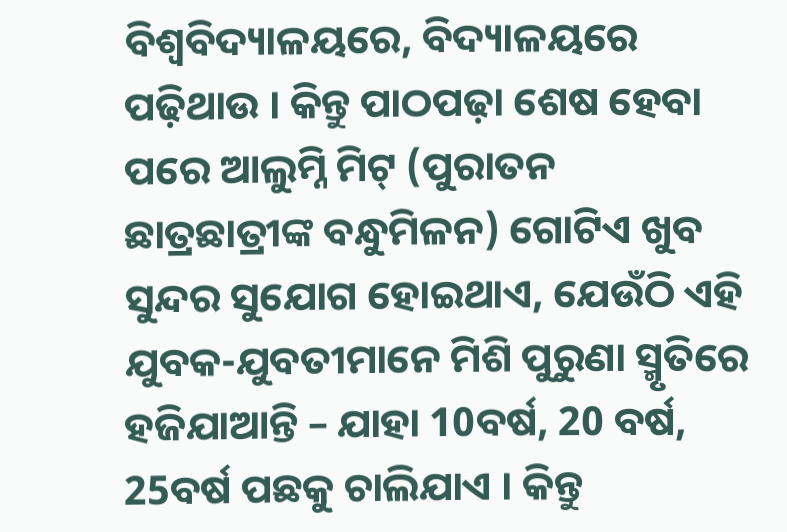ବିଶ୍ୱବିଦ୍ୟାଳୟରେ, ବିଦ୍ୟାଳୟରେ ପଢ଼ିଥାଉ । କିନ୍ତୁ ପାଠପଢ଼ା ଶେଷ ହେବା ପରେ ଆଲୁମ୍ନି ମିଟ୍ (ପୁରାତନ ଛାତ୍ରଛାତ୍ରୀଙ୍କ ବନ୍ଧୁମିଳନ) ଗୋଟିଏ ଖୁବ ସୁନ୍ଦର ସୁଯୋଗ ହୋଇଥାଏ, ଯେଉଁଠି ଏହି ଯୁବକ-ଯୁବତୀମାନେ ମିଶି ପୁରୁଣା ସ୍ମୃତିରେ ହଜିଯାଆନ୍ତି – ଯାହା 10ବର୍ଷ, 20 ବର୍ଷ, 25ବର୍ଷ ପଛକୁ ଚାଲିଯାଏ । କିନ୍ତୁ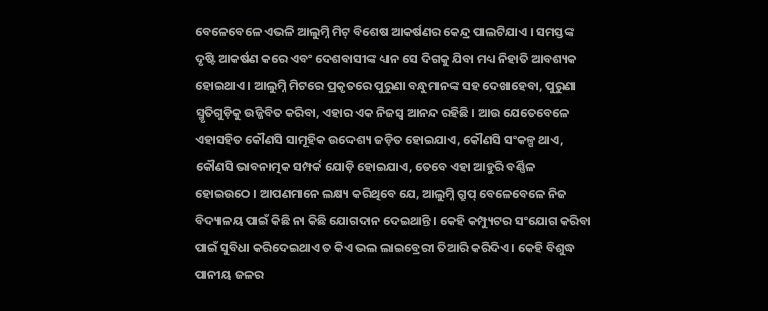ବେଳେବେଳେ ଏଭଳି ଆଲୁମ୍ନି ମିଟ୍ ବିଶେଷ ଆକର୍ଷଣର କେନ୍ଦ୍ର ପାଲଟିଯାଏ । ସମସ୍ତଙ୍କ ଦୃଷ୍ଟି ଆକର୍ଷଣ କରେ ଏବଂ ଦେଶବାସୀଙ୍କ ଧ୍ୟାନ ସେ ଦିଗକୁ ଯିବା ମଧ୍ୟ ନିହାତି ଆବଶ୍ୟକ ହୋଇଥାଏ । ଆଲୁମ୍ନି ମିଟରେ ପ୍ରକୃତରେ ପୁରୁଣା ବନ୍ଧୁମାନଙ୍କ ସହ ଦେଖାହେବା, ପୁରୁଣା ସ୍ମୃତିଗୁଡ଼ିକୁ ଉଜ୍ଜିବିତ କରିବା, ଏହାର ଏକ ନିଜସ୍ୱ ଆନନ୍ଦ ରହିଛି । ଆଉ ଯେତେବେଳେ ଏହାସହିତ କୌଣସି ସାମୂହିକ ଉଦ୍ଦେଶ୍ୟ ଜଡ଼ିତ ହୋଇଯାଏ, କୌଣସି ସଂକଳ୍ପ ଥାଏ, କୌଣସି ଭାବନାତ୍ମକ ସମ୍ପର୍କ ଯୋଡ଼ି ହୋଇଯାଏ, ତେବେ ଏହା ଆହୁରି ବର୍ଣ୍ଣିଳ ହୋଇଉଠେ । ଆପଣମାନେ ଲକ୍ଷ୍ୟ କରିଥିବେ ଯେ, ଆଲୁମ୍ନି ଗ୍ରୁପ୍ ବେଳେବେଳେ ନିଜ ବିଦ୍ୟାଳୟ ପାଇଁ କିଛି ନା କିଛି ଯୋଗଦାନ ଦେଇଥାନ୍ତି । କେହି କମ୍ପ୍ୟୁଟର ସଂଯୋଗ କରିବା ପାଇଁ ସୁବିଧା କରିଦେଇଥାଏ ତ କିଏ ଭଲ ଲାଇବ୍ରେରୀ ତିଆରି କରିଦିଏ । କେହି ବିଶୁଦ୍ଧ ପାନୀୟ ଜଳର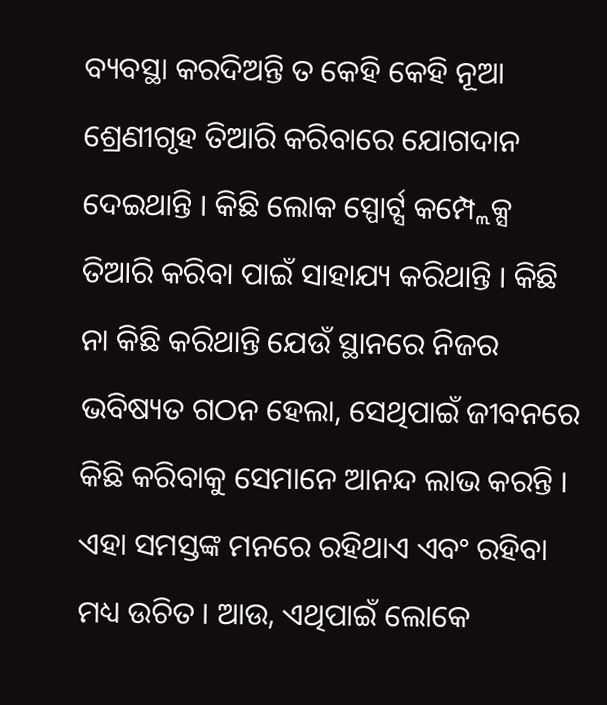ବ୍ୟବସ୍ଥା କରଦିଅନ୍ତି ତ କେହି କେହି ନୂଆ ଶ୍ରେଣୀଗୃହ ତିଆରି କରିବାରେ ଯୋଗଦାନ ଦେଇଥାନ୍ତି । କିଛି ଲୋକ ସ୍ପୋର୍ଟ୍ସ କମ୍ପ୍ଲେକ୍ସ ତିଆରି କରିବା ପାଇଁ ସାହାଯ୍ୟ କରିଥାନ୍ତି । କିଛି ନା କିଛି କରିଥାନ୍ତି ଯେଉଁ ସ୍ଥାନରେ ନିଜର ଭବିଷ୍ୟତ ଗଠନ ହେଲା, ସେଥିପାଇଁ ଜୀବନରେ କିଛି କରିବାକୁ ସେମାନେ ଆନନ୍ଦ ଲାଭ କରନ୍ତି । ଏହା ସମସ୍ତଙ୍କ ମନରେ ରହିଥାଏ ଏବଂ ରହିବା ମଧ୍ୟ ଉଚିତ । ଆଉ, ଏଥିପାଇଁ ଲୋକେ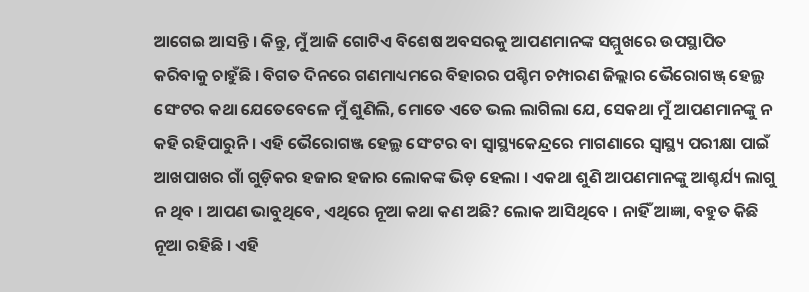ଆଗେଇ ଆସନ୍ତି । କିନ୍ତୁ, ମୁଁ ଆଜି ଗୋଟିଏ ବିଶେଷ ଅବସରକୁ ଆପଣମାନଙ୍କ ସମ୍ମୁଖରେ ଉପସ୍ଥାପିତ କରିବାକୁ ଚାହୁଁଛି । ବିଗତ ଦିନରେ ଗଣମାଧ୍ୟମରେ ବିହାରର ପଶ୍ଚିମ ଚମ୍ପାରଣ ଜିଲ୍ଲାର ଭୈରୋଗଞ୍ଜ୍ ହେଲ୍ଥ ସେଂଟର କଥା ଯେତେବେଳେ ମୁଁ ଶୁଣିଲି, ମୋତେ ଏତେ ଭଲ ଲାଗିଲା ଯେ, ସେକଥା ମୁଁ ଆପଣମାନଙ୍କୁ ନ କହି ରହିପାରୁନି । ଏହି ଭୈରୋଗଞ୍ଜ ହେଲ୍ଥ ସେଂଟର ବା ସ୍ୱାସ୍ଥ୍ୟକେନ୍ଦ୍ରରେ ମାଗଣାରେ ସ୍ୱାସ୍ଥ୍ୟ ପରୀକ୍ଷା ପାଇଁ ଆଖପାଖର ଗାଁ ଗୁଡ଼ିକର ହଜାର ହଜାର ଲୋକଙ୍କ ଭିଡ଼ ହେଲା । ଏକଥା ଶୁଣି ଆପଣମାନଙ୍କୁ ଆଶ୍ଚର୍ଯ୍ୟ ଲାଗୁ ନ ଥିବ । ଆପଣ ଭାବୁଥିବେ, ଏଥିରେ ନୂଆ କଥା କଣ ଅଛି? ଲୋକ ଆସିଥିବେ । ନାହିଁ ଆଜ୍ଞା, ବହୁତ କିଛି ନୂଆ ରହିଛି । ଏହି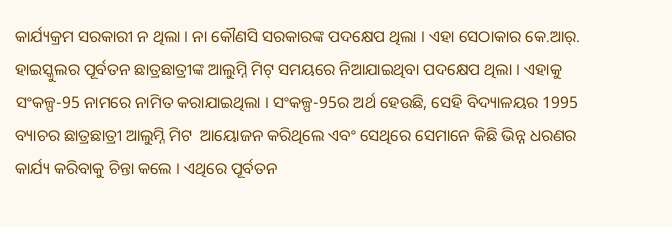କାର୍ଯ୍ୟକ୍ରମ ସରକାରୀ ନ ଥିଲା । ନା କୌଣସି ସରକାରଙ୍କ ପଦକ୍ଷେପ ଥିଲା । ଏହା ସେଠାକାର କେ.ଆର୍. ହାଇସ୍କୁଲର ପୂର୍ବତନ ଛାତ୍ରଛାତ୍ରୀଙ୍କ ଆଲୁମ୍ନି ମିଟ୍ ସମୟରେ ନିଆଯାଇଥିବା ପଦକ୍ଷେପ ଥିଲା । ଏହାକୁ ସଂକଳ୍ପ-95 ନାମରେ ନାମିତ କରାଯାଇଥିଲା । ସଂକଳ୍ପ-95ର ଅର୍ଥ ହେଉଛି, ସେହି ବିଦ୍ୟାଳୟର 1995 ବ୍ୟାଚର ଛାତ୍ରଛାତ୍ରୀ ଆଲୁମ୍ନି ମିଟ  ଆୟୋଜନ କରିଥିଲେ ଏବଂ ସେଥିରେ ସେମାନେ କିଛି ଭିନ୍ନ ଧରଣର କାର୍ଯ୍ୟ କରିବାକୁ ଚିନ୍ତା କଲେ । ଏଥିରେ ପୂର୍ବତନ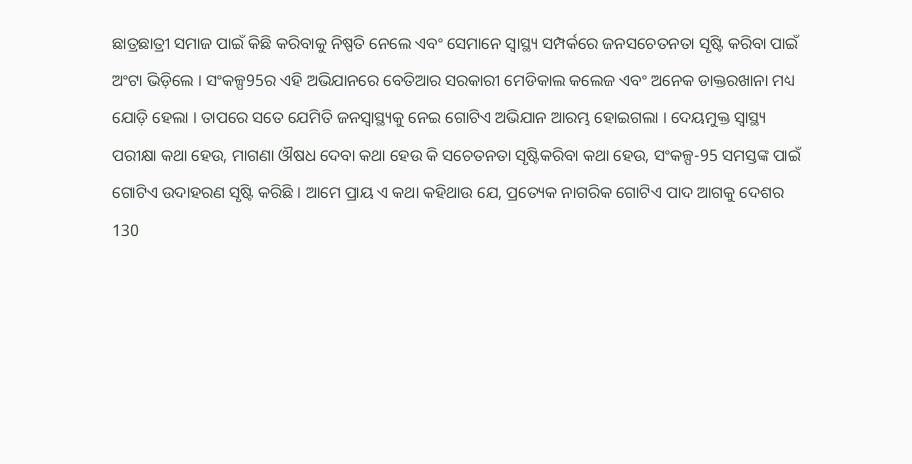ଛାତ୍ରଛାତ୍ରୀ ସମାଜ ପାଇଁ କିଛି କରିବାକୁ ନିଷ୍ପତି ନେଲେ ଏବଂ ସେମାନେ ସ୍ୱାସ୍ଥ୍ୟ ସମ୍ପର୍କରେ ଜନସଚେତନତା ସୃଷ୍ଟି କରିବା ପାଇଁ ଅଂଟା ଭିଡ଼ିଲେ । ସଂକଳ୍ପ95ର ଏହି ଅଭିଯାନରେ ବେତିଆର ସରକାରୀ ମେଡିକାଲ କଲେଜ ଏବଂ ଅନେକ ଡାକ୍ତରଖାନା ମଧ୍ୟ ଯୋଡ଼ି ହେଲା । ତାପରେ ସତେ ଯେମିତି ଜନସ୍ୱାସ୍ଥ୍ୟକୁ ନେଇ ଗୋଟିଏ ଅଭିଯାନ ଆରମ୍ଭ ହୋଇଗଲା । ଦେୟମୁକ୍ତ ସ୍ୱାସ୍ଥ୍ୟ ପରୀକ୍ଷା କଥା ହେଉ, ମାଗଣା ଔଷଧ ଦେବା କଥା ହେଉ କି ସଚେତନତା ସୃଷ୍ଟିକରିବା କଥା ହେଉ, ସଂକଳ୍ପ-95 ସମସ୍ତଙ୍କ ପାଇଁ ଗୋଟିଏ ଉଦାହରଣ ସୃଷ୍ଟି କରିଛି । ଆମେ ପ୍ରାୟ ଏ କଥା କହିଥାଉ ଯେ, ପ୍ରତ୍ୟେକ ନାଗରିକ ଗୋଟିଏ ପାଦ ଆଗକୁ ଦେଶର 130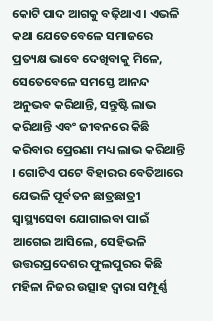କୋଟି ପାଦ ଆଗକୁ ବଢ଼ିଥାଏ । ଏଭଳି କଥା ଯେତେବେଳେ ସମାଜରେ ପ୍ରତ୍ୟକ୍ଷ ଭାବେ ଦେଖିବାକୁ ମିଳେ, ସେତେବେଳେ ସମସ୍ତେ ଆନନ୍ଦ ଅନୁଭବ କରିଥାନ୍ତି, ସନ୍ତୁଷ୍ଟି ଲାଭ କରିଥାନ୍ତି ଏବଂ ଜୀବନରେ କିଛି କରିବାର ପ୍ରେରଣା ମଧ୍ୟ ଲାଭ କରିଥାନ୍ତି । ଗୋଟିଏ ପଟେ ବିହାରର ବେତିଆରେ ଯେଭଳି ପୂର୍ବତନ ଛାତ୍ରଛାତ୍ରୀ ସ୍ୱାସ୍ଥ୍ୟସେବା ଯୋଗାଇବା ପାଇଁ ଆଗେଇ ଆସିଲେ, ସେହିଭଳି ଉତ୍ତରପ୍ରଦେଶର ଫୁଲପୁରର କିଛି ମହିଳା ନିଜର ଉତ୍ସାହ ଦ୍ୱାରା ସମ୍ପୂର୍ଣ୍ଣ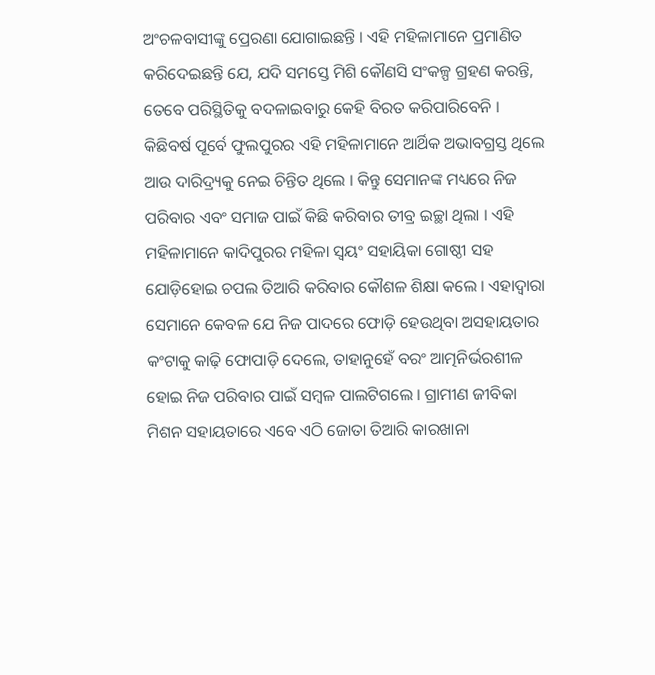ଅଂଚଳବାସୀଙ୍କୁ ପ୍ରେରଣା ଯୋଗାଇଛନ୍ତି । ଏହି ମହିଳାମାନେ ପ୍ରମାଣିତ କରିଦେଇଛନ୍ତି ଯେ, ଯଦି ସମସ୍ତେ ମିଶି କୌଣସି ସଂକଳ୍ପ ଗ୍ରହଣ କରନ୍ତି, ତେବେ ପରିସ୍ଥିତିକୁ ବଦଳାଇବାରୁ କେହି ବିରତ କରିପାରିବେନି । କିଛିବର୍ଷ ପୂର୍ବେ ଫୁଲପୁରର ଏହି ମହିଳାମାନେ ଆର୍ଥିକ ଅଭାବଗ୍ରସ୍ତ ଥିଲେ ଆଉ ଦାରିଦ୍ର‌୍ୟକୁ ନେଇ ଚିନ୍ତିତ ଥିଲେ । କିନ୍ତୁ ସେମାନଙ୍କ ମଧ୍ୟରେ ନିଜ ପରିବାର ଏବଂ ସମାଜ ପାଇଁ କିଛି କରିବାର ତୀବ୍ର ଇଚ୍ଛା ଥିଲା । ଏହି ମହିଳାମାନେ କାଦିପୁରର ମହିଳା ସ୍ୱୟଂ ସହାୟିକା ଗୋଷ୍ଠୀ ସହ ଯୋଡ଼ିହୋଇ ଚପଲ ତିଆରି କରିବାର କୌଶଳ ଶିକ୍ଷା କଲେ । ଏହାଦ୍ୱାରା ସେମାନେ କେବଳ ଯେ ନିଜ ପାଦରେ ଫୋଡ଼ି ହେଉଥିବା ଅସହାୟତାର କଂଟାକୁ କାଢ଼ି ଫୋପାଡ଼ି ଦେଲେ, ତାହାନୁହେଁ ବରଂ ଆତ୍ମନିର୍ଭରଶୀଳ ହୋଇ ନିଜ ପରିବାର ପାଇଁ ସମ୍ବଳ ପାଲଟିଗଲେ । ଗ୍ରାମୀଣ ଜୀବିକା ମିଶନ ସହାୟତାରେ ଏବେ ଏଠି ଜୋତା ତିଆରି କାରଖାନା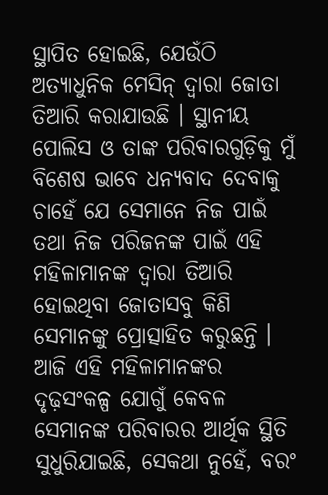ସ୍ଥାପିତ ହୋଇଛି, ଯେଉଁଠି ଅତ୍ୟାଧୁନିକ ମେସିନ୍ ଦ୍ୱାରା ଜୋତା ତିଆରି କରାଯାଉଛି । ସ୍ଥାନୀୟ ପୋଲିସ ଓ ତାଙ୍କ ପରିବାରଗୁଡ଼ିକୁ ମୁଁ ବିଶେଷ ଭାବେ ଧନ୍ୟବାଦ ଦେବାକୁ ଚାହେଁ ଯେ ସେମାନେ ନିଜ ପାଇଁ ତଥା ନିଜ ପରିଜନଙ୍କ ପାଇଁ ଏହି ମହିଳାମାନଙ୍କ ଦ୍ୱାରା ତିଆରି ହୋଇଥିବା ଜୋତାସବୁ କିଣି ସେମାନଙ୍କୁ ପ୍ରୋତ୍ସାହିତ କରୁଛନ୍ତି । ଆଜି ଏହି ମହିଳାମାନଙ୍କର ଦୃଢ଼ସଂକଳ୍ପ ଯୋଗୁଁ କେବଳ ସେମାନଙ୍କ ପରିବାରର ଆର୍ଥିକ ସ୍ଥିତି ସୁଧୁରିଯାଇଛି, ସେକଥା ନୁହେଁ, ବରଂ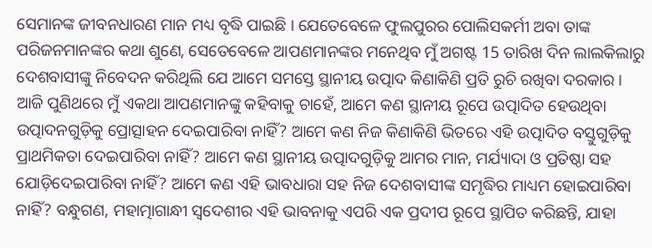ସେମାନଙ୍କ ଜୀବନଧାରଣ ମାନ ମଧ୍ୟ ବୃଦ୍ଧି ପାଇଛି । ଯେତେବେଳେ ଫୁଲପୁରର ପୋଲିସକର୍ମୀ ଅବା ତାଙ୍କ ପରିଜନମାନଙ୍କର କଥା ଶୁଣେ, ସେତେବେଳେ ଆପଣମାନଙ୍କର ମନେଥିବ ମୁଁ ଅଗଷ୍ଟ 15 ତାରିଖ ଦିନ ଲାଲକିଲାରୁ ଦେଶବାସୀଙ୍କୁ ନିବେଦନ କରିଥିଲି ଯେ ଆମେ ସମସ୍ତେ ସ୍ଥାନୀୟ ଉତ୍ପାଦ କିଣାକିଣି ପ୍ରତି ରୁଚି ରଖିବା ଦରକାର । ଆଜି ପୁଣିଥରେ ମୁଁ ଏକଥା ଆପଣମାନଙ୍କୁ କହିବାକୁ ଚାହେଁ, ଆମେ କଣ ସ୍ଥାନୀୟ ରୂପେ ଉତ୍ପାଦିତ ହେଉଥିବା ଉତ୍ପାଦନଗୁଡ଼ିକୁ ପ୍ରୋତ୍ସାହନ ଦେଇପାରିବା ନାହିଁ? ଆମେ କଣ ନିଜ କିଣାକିଣି ଭିତରେ ଏହି ଉତ୍ପାଦିତ ବସ୍ତୁଗୁଡ଼ିକୁ ପ୍ରାଥମିକତା ଦେଇପାରିବା ନାହିଁ? ଆମେ କଣ ସ୍ଥାନୀୟ ଉତ୍ପାଦଗୁଡ଼ିକୁ ଆମର ମାନ, ମର୍ଯ୍ୟାଦା ଓ ପ୍ରତିଷ୍ଠା ସହ ଯୋଡ଼ିଦେଇପାରିବା ନାହିଁ? ଆମେ କଣ ଏହି ଭାବଧାରା ସହ ନିଜ ଦେଶବାସୀଙ୍କ ସମୃଦ୍ଧିର ମାଧ୍ୟମ ହୋଇପାରିବା ନାହିଁ? ବନ୍ଧୁଗଣ, ମହାତ୍ମାଗାନ୍ଧୀ ସ୍ୱଦେଶୀର ଏହି ଭାବନାକୁ ଏପରି ଏକ ପ୍ରଦୀପ ରୂପେ ସ୍ଥାପିତ କରିଛନ୍ତି, ଯାହା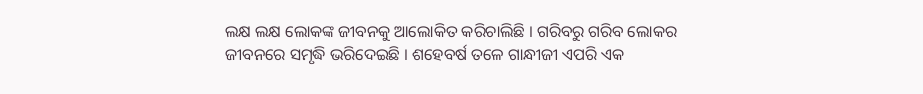ଲକ୍ଷ ଲକ୍ଷ ଲୋକଙ୍କ ଜୀବନକୁ ଆଲୋକିତ କରିଚାଲିଛି । ଗରିବରୁ ଗରିବ ଲୋକର ଜୀବନରେ ସମୃଦ୍ଧି ଭରିଦେଇଛି । ଶହେବର୍ଷ ତଳେ ଗାନ୍ଧୀଜୀ ଏପରି ଏକ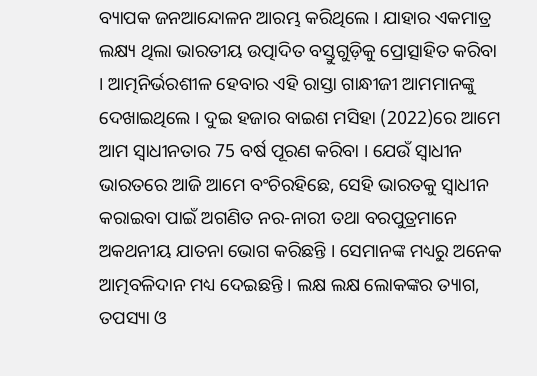ବ୍ୟାପକ ଜନଆନ୍ଦୋଳନ ଆରମ୍ଭ କରିଥିଲେ । ଯାହାର ଏକମାତ୍ର ଲକ୍ଷ୍ୟ ଥିଲା ଭାରତୀୟ ଉତ୍ପାଦିତ ବସ୍ତୁଗୁଡ଼ିକୁ ପ୍ରୋତ୍ସାହିତ କରିବା । ଆତ୍ମନିର୍ଭରଶୀଳ ହେବାର ଏହି ରାସ୍ତା ଗାନ୍ଧୀଜୀ ଆମମାନଙ୍କୁ ଦେଖାଇଥିଲେ । ଦୁଇ ହଜାର ବାଇଶ ମସିହା (2022)ରେ ଆମେ ଆମ ସ୍ୱାଧୀନତାର 75 ବର୍ଷ ପୂରଣ କରିବା । ଯେଉଁ ସ୍ୱାଧୀନ ଭାରତରେ ଆଜି ଆମେ ବଂଚିରହିଛେ, ସେହି ଭାରତକୁ ସ୍ୱାଧୀନ କରାଇବା ପାଇଁ ଅଗଣିତ ନର-ନାରୀ ତଥା ବରପୁତ୍ରମାନେ ଅକଥନୀୟ ଯାତନା ଭୋଗ କରିଛନ୍ତି । ସେମାନଙ୍କ ମଧ୍ୟରୁ ଅନେକ ଆତ୍ମବଳିଦାନ ମଧ୍ୟ ଦେଇଛନ୍ତି । ଲକ୍ଷ ଲକ୍ଷ ଲୋକଙ୍କର ତ୍ୟାଗ, ତପସ୍ୟା ଓ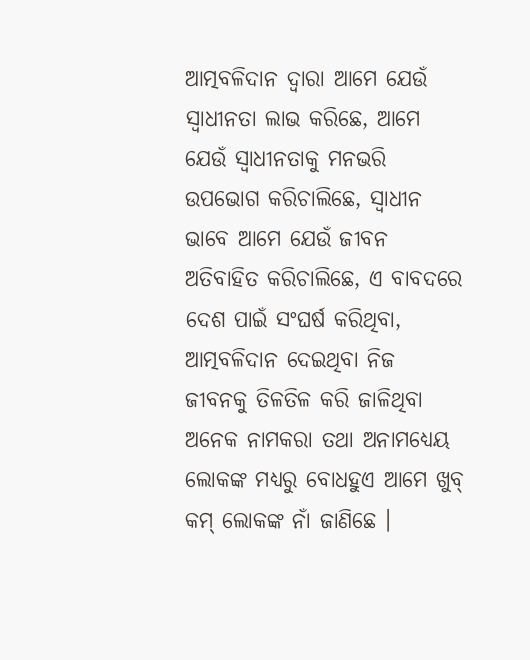ଆତ୍ମବଳିଦାନ ଦ୍ୱାରା ଆମେ ଯେଉଁ ସ୍ୱାଧୀନତା ଲାଭ କରିଛେ, ଆମେ ଯେଉଁ ସ୍ୱାଧୀନତାକୁ ମନଭରି ଉପଭୋଗ କରିଚାଲିଛେ, ସ୍ୱାଧୀନ ଭାବେ ଆମେ ଯେଉଁ ଜୀବନ ଅତିବାହିତ କରିଚାଲିଛେ, ଏ ବାବଦରେ ଦେଶ ପାଇଁ ସଂଘର୍ଷ କରିଥିବା, ଆତ୍ମବଳିଦାନ ଦେଇଥିବା ନିଜ ଜୀବନକୁ ତିଳତିଳ କରି ଜାଳିଥିବା ଅନେକ ନାମକରା ତଥା ଅନାମଧ୍ୟେୟ ଲୋକଙ୍କ ମଧ୍ୟରୁ ବୋଧହୁଏ ଆମେ ଖୁବ୍ କମ୍ ଲୋକଙ୍କ ନାଁ ଜାଣିଛେ ।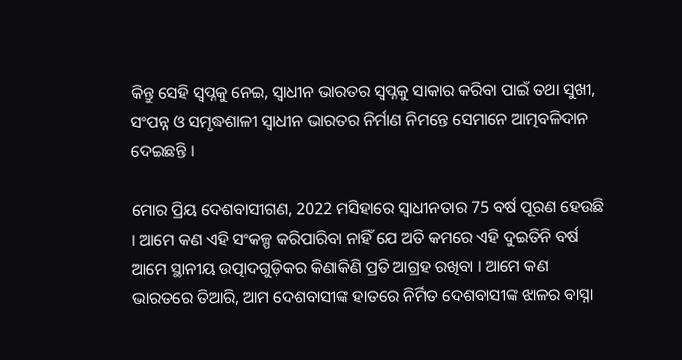କିନ୍ତୁ ସେହି ସ୍ୱପ୍ନକୁ ନେଇ, ସ୍ୱାଧୀନ ଭାରତର ସ୍ୱପ୍ନକୁ ସାକାର କରିବା ପାଇଁ ତଥା ସୁଖୀ, ସଂପନ୍ନ ଓ ସମୃଦ୍ଧଶାଳୀ ସ୍ୱାଧୀନ ଭାରତର ନିର୍ମାଣ ନିମନ୍ତେ ସେମାନେ ଆତ୍ମବଳିଦାନ ଦେଇଛନ୍ତି ।

ମୋର ପ୍ରିୟ ଦେଶବାସୀଗଣ, 2022 ମସିହାରେ ସ୍ୱାଧୀନତାର 75 ବର୍ଷ ପୂରଣ ହେଉଛି । ଆମେ କଣ ଏହି ସଂକଳ୍ପ କରିପାରିବା ନାହିଁ ଯେ ଅତି କମରେ ଏହି ଦୁଇତିନି ବର୍ଷ ଆମେ ସ୍ଥାନୀୟ ଉତ୍ପାଦଗୁଡ଼ିକର କିଣାକିଣି ପ୍ରତି ଆଗ୍ରହ ରଖିବା । ଆମେ କଣ ଭାରତରେ ତିଆରି, ଆମ ଦେଶବାସୀଙ୍କ ହାତରେ ନିର୍ମିତ ଦେଶବାସୀଙ୍କ ଝାଳର ବାସ୍ନା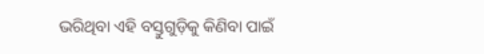ଭରିଥିବା ଏହି ବସ୍ତୁଗୁଡ଼ିକୁ କିଣିବା ପାଇଁ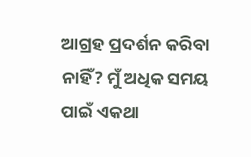ଆଗ୍ରହ ପ୍ରଦର୍ଶନ କରିବା ନାହିଁ? ମୁଁ ଅଧିକ ସମୟ ପାଇଁ ଏକଥା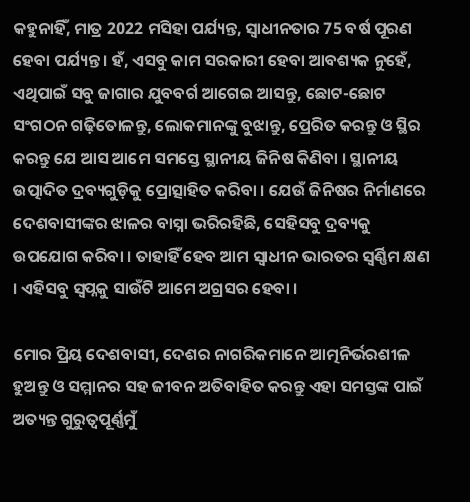କହୁନାହିଁ, ମାତ୍ର 2022 ମସିହା ପର୍ଯ୍ୟନ୍ତ, ସ୍ୱାଧୀନତାର 75 ବର୍ଷ ପୂରଣ ହେବା ପର୍ଯ୍ୟନ୍ତ । ହଁ, ଏସବୁ କାମ ସରକାରୀ ହେବା ଆବଶ୍ୟକ ନୁହେଁ, ଏଥିପାଇଁ ସବୁ ଜାଗାର ଯୁବବର୍ଗ ଆଗେଇ ଆସନ୍ତୁ, ଛୋଟ-ଛୋଟ ସଂଗଠନ ଗଢ଼ିତୋଳନ୍ତୁ, ଲୋକମାନଙ୍କୁ ବୁଝାନ୍ତୁ, ପ୍ରେରିତ କରନ୍ତୁ ଓ ସ୍ଥିର କରନ୍ତୁ ଯେ ଆସ ଆମେ ସମସ୍ତେ ସ୍ଥାନୀୟ ଜିନିଷ କିଣିବା । ସ୍ଥାନୀୟ ଉତ୍ପାଦିତ ଦ୍ରବ୍ୟଗୁଡ଼ିକୁ ପ୍ରୋତ୍ସାହିତ କରିବା । ଯେଉଁ ଜିନିଷର ନିର୍ମାଣରେ ଦେଶବାସୀଙ୍କର ଝାଳର ବାସ୍ନା ଭରିରହିଛି, ସେହିସବୁ ଦ୍ରବ୍ୟକୁ ଉପଯୋଗ କରିବା । ତାହାହିଁ ହେବ ଆମ ସ୍ୱାଧୀନ ଭାରତର ସ୍ୱର୍ଣ୍ଣିମ କ୍ଷଣ । ଏହିସବୁ ସ୍ୱପ୍ନକୁ ସାଉଁଟି ଆମେ ଅଗ୍ରସର ହେବା ।

ମୋର ପ୍ରିୟ ଦେଶବାସୀ, ଦେଶର ନାଗରିକମାନେ ଆତ୍ମନିର୍ଭରଶୀଳ ହୁଅନ୍ତୁ ଓ ସମ୍ମାନର ସହ ଜୀବନ ଅତିବାହିତ କରନ୍ତୁ ଏହା ସମସ୍ତଙ୍କ ପାଇଁ ଅତ୍ୟନ୍ତ ଗୁରୁତ୍ୱପୂର୍ଣ୍ଣମୁଁ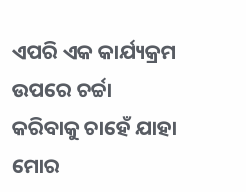ଏପରି ଏକ କାର୍ଯ୍ୟକ୍ରମ ଉପରେ ଚର୍ଚ୍ଚା କରିବାକୁ ଚାହେଁ ଯାହା ମୋର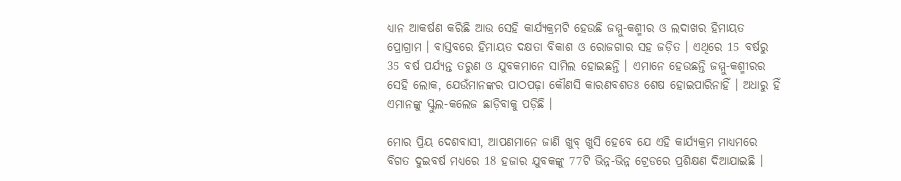ଧ୍ୟାନ ଆକର୍ଷଣ କରିଛି ଆଉ ସେହି କାର୍ଯ୍ୟକ୍ରମଟି ହେଉଛି ଜମ୍ମୁ-କଶ୍ମୀର ଓ ଲଦାଖର ହିମାୟତ ପ୍ରୋଗ୍ରାମ । ବାସ୍ତବରେ ହିମାୟତ ଦକ୍ଷତା ବିକାଶ ଓ ରୋଜଗାର ସହ ଜଡ଼ିତ । ଏଥିରେ 15 ବର୍ଷରୁ 35 ବର୍ଷ ପର୍ଯ୍ୟନ୍ତ ତରୁଣ ଓ ଯୁବକମାନେ ସାମିଲ ହୋଇଛନ୍ତି । ଏମାନେ ହେଉଛନ୍ତି ଜମ୍ମୁ-କଶ୍ମୀରର ସେହି ଲୋକ, ଯେଉଁମାନଙ୍କର ପାଠପଢ଼ା କୌଣସି କାରଣବଶତଃ ଶେଷ ହୋଇପାରିନାହିଁ । ଅଧାରୁ ହିଁ ଏମାନଙ୍କୁ ସ୍କୁଲ-କଲେଜ ଛାଡ଼ିବାକୁ ପଡ଼ିଛି ।

ମୋର ପ୍ରିୟ ଦେଶବାସୀ, ଆପଣମାନେ ଜାଣି ଖୁବ୍ ଖୁସି ହେବେ ଯେ ଏହି କାର୍ଯ୍ୟକ୍ରମ ମାଧ୍ୟମରେ ବିଗତ ଦୁଇବର୍ଷ ମଧ୍ୟରେ 18 ହଜାର ଯୁବକଙ୍କୁ 77ଟି ଭିନ୍ନ-ଭିନ୍ନ ଟ୍ରେଡରେ ପ୍ରଶିକ୍ଷଣ ଦିଆଯାଇଛି ।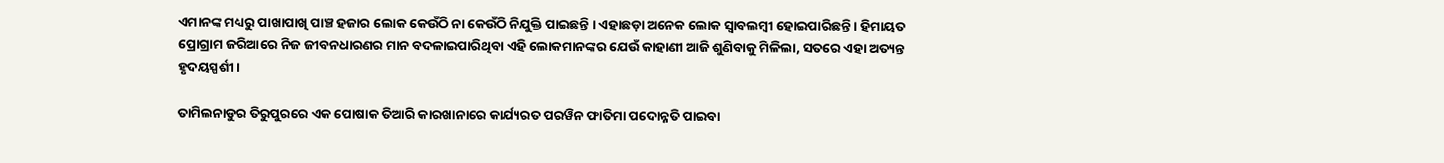ଏମାନଙ୍କ ମଧ୍ୟରୁ ପାଖାପାଖି ପାଞ୍ଚ ହଜାର ଲୋକ କେଉଁଠି ନା କେଉଁଠି ନିଯୁକ୍ତି ପାଇଛନ୍ତି । ଏହାଛଡ଼ା ଅନେକ ଲୋକ ସ୍ୱାବଲମ୍ବୀ ହୋଇପାରିଛନ୍ତି । ହିମାୟତ ପ୍ରୋଗ୍ରାମ ଜରିଆରେ ନିଜ ଜୀବନଧାରଣର ମାନ ବଦଳାଇପାରିଥିବା ଏହି ଲୋକମାନଙ୍କର ଯେଉଁ କାହାଣୀ ଆଜି ଶୁଣିବାକୁ ମିଳିଲା, ସତରେ ଏହା ଅତ୍ୟନ୍ତ ହୃଦୟସ୍ପର୍ଶୀ ।

ତାମିଲନାଡୁର ତିରୁପୁରରେ ଏକ ପୋଷାକ ତିଆରି କାରଖାନାରେ କାର୍ଯ୍ୟରତ ପରୱିନ ଫାତିମା ପଦୋନ୍ନତି ପାଇବା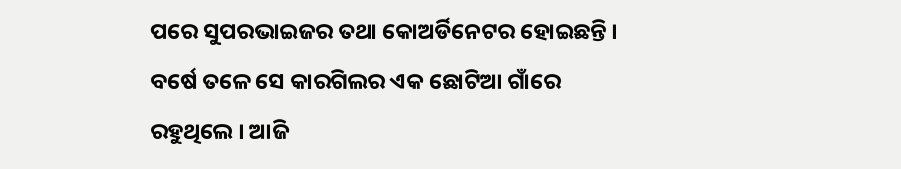ପରେ ସୁପରଭାଇଜର ତଥା କୋଅର୍ଡିନେଟର ହୋଇଛନ୍ତି । ବର୍ଷେ ତଳେ ସେ କାରଗିଲର ଏକ ଛୋଟିଆ ଗାଁରେ ରହୁଥିଲେ । ଆଜି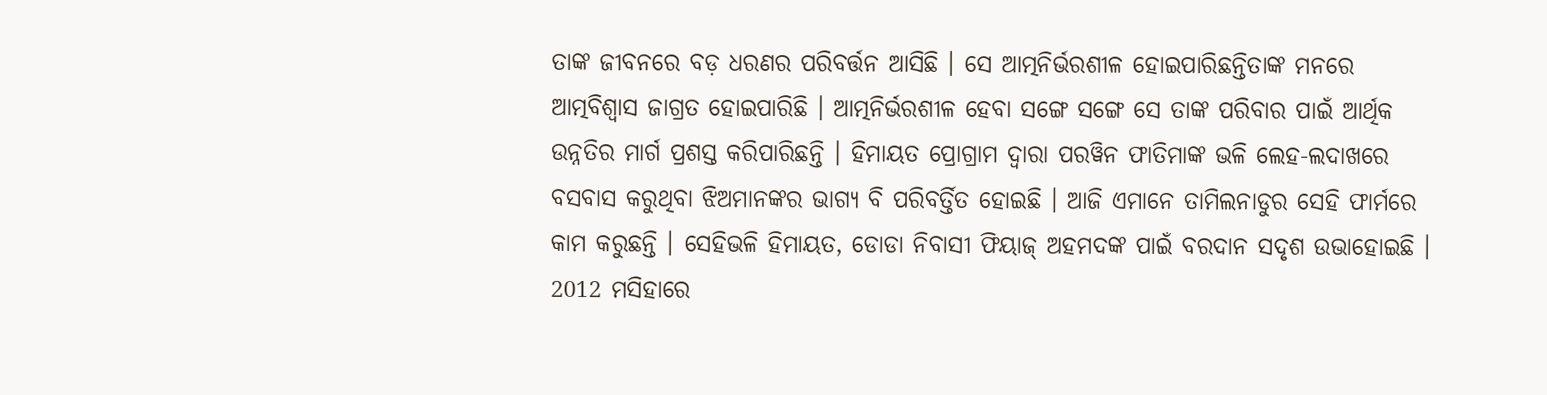ତାଙ୍କ ଜୀବନରେ ବଡ଼ ଧରଣର ପରିବର୍ତ୍ତନ ଆସିଛି । ସେ ଆତ୍ମନିର୍ଭରଶୀଳ ହୋଇପାରିଛନ୍ତିତାଙ୍କ ମନରେ ଆତ୍ମବିଶ୍ୱାସ ଜାଗ୍ରତ ହୋଇପାରିଛି । ଆତ୍ମନିର୍ଭରଶୀଳ ହେବା ସଙ୍ଗେ ସଙ୍ଗେ ସେ ତାଙ୍କ ପରିବାର ପାଇଁ ଆର୍ଥିକ ଉନ୍ନତିର ମାର୍ଗ ପ୍ରଶସ୍ତ କରିପାରିଛନ୍ତି । ହିମାୟତ ପ୍ରୋଗ୍ରାମ ଦ୍ୱାରା ପରୱିନ ଫାତିମାଙ୍କ ଭଳି ଲେହ-ଲଦାଖରେ ବସବାସ କରୁଥିବା ଝିଅମାନଙ୍କର ଭାଗ୍ୟ ବି ପରିବର୍ତ୍ତିତ ହୋଇଛି । ଆଜି ଏମାନେ ତାମିଲନାଡୁର ସେହି ଫାର୍ମରେ କାମ କରୁଛନ୍ତି । ସେହିଭଳି ହିମାୟତ, ଡୋଡା ନିବାସୀ ଫିୟାଜ୍ ଅହମଦଙ୍କ ପାଇଁ ବରଦାନ ସଦୃଶ ଉଭାହୋଇଛି । 2012 ମସିହାରେ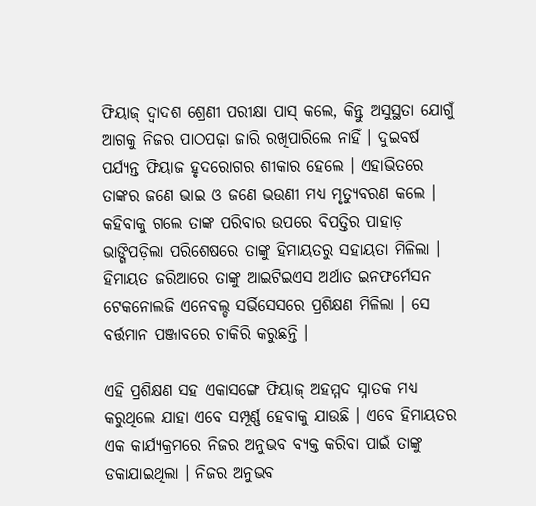ଫିୟାଜ୍ ଦ୍ୱାଦଶ ଶ୍ରେଣୀ ପରୀକ୍ଷା ପାସ୍ କଲେ, କିନ୍ତୁ ଅସୁସ୍ଥତା ଯୋଗୁଁ ଆଗକୁ ନିଜର ପାଠପଢ଼ା ଜାରି ରଖିପାରିଲେ ନାହିଁ । ଦୁଇବର୍ଷ ପର୍ଯ୍ୟନ୍ତ ଫିୟାଜ ହୃଦରୋଗର ଶୀକାର ହେଲେ । ଏହାଭିତରେ ତାଙ୍କର ଜଣେ ଭାଇ ଓ ଜଣେ ଭଉଣୀ ମଧ୍ୟ ମୃତ୍ୟୁବରଣ କଲେ । କହିବାକୁ ଗଲେ ତାଙ୍କ ପରିବାର ଉପରେ ବିପତ୍ତିର ପାହାଡ଼ ଭାଙ୍ଗିପଡ଼ିଲା ପରିଶେଷରେ ତାଙ୍କୁ ହିମାୟତରୁ ସହାୟତା ମିଳିଲା । ହିମାୟତ ଜରିଆରେ ତାଙ୍କୁ ଆଇଟିଇଏସ ଅର୍ଥାତ ଇନଫର୍ମେସନ ଟେକନୋଲଜି ଏନେବଲ୍ଡ ସର୍ଭିସେସରେ ପ୍ରଶିକ୍ଷଣ ମିଳିଲା । ସେ ବର୍ତ୍ତମାନ ପଞ୍ଜାବରେ ଚାକିରି କରୁଛନ୍ତି ।

ଏହି ପ୍ରଶିକ୍ଷଣ ସହ ଏକାସଙ୍ଗେ ଫିୟାଜ୍ ଅହମ୍ମଦ ସ୍ନାତକ ମଧ୍ୟ କରୁଥିଲେ ଯାହା ଏବେ ସମ୍ପୂର୍ଣ୍ଣ ହେବାକୁ ଯାଉଛି । ଏବେ ହିମାୟତର ଏକ କାର୍ଯ୍ୟକ୍ରମରେ ନିଜର ଅନୁଭବ ବ୍ୟକ୍ତ କରିବା ପାଇଁ ତାଙ୍କୁ ଡକାଯାଇଥିଲା । ନିଜର ଅନୁଭବ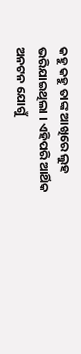କହୁ କହୁ ତାଙ୍କ ଆଖିରେ ଲୁହ ଭରିଯାଇଥିଲା । ଏହିପରି ଆର୍ଥିକ ଅନଟନ ଯୋଗୁଁ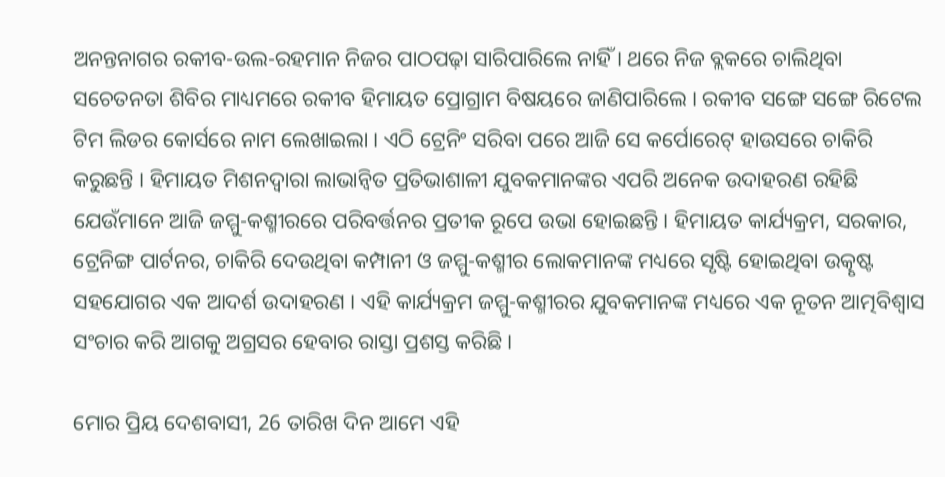ଅନନ୍ତନାଗର ରକୀବ-ଉଲ-ରହମାନ ନିଜର ପାଠପଢ଼ା ସାରିପାରିଲେ ନାହିଁ । ଥରେ ନିଜ ବ୍ଲକରେ ଚାଲିଥିବା ସଚେତନତା ଶିବିର ମାଧ୍ୟମରେ ରକୀବ ହିମାୟତ ପ୍ରୋଗ୍ରାମ ବିଷୟରେ ଜାଣିପାରିଲେ । ରକୀବ ସଙ୍ଗେ ସଙ୍ଗେ ରିଟେଲ ଟିମ ଲିଡର କୋର୍ସରେ ନାମ ଲେଖାଇଲା । ଏଠି ଟ୍ରେନିଂ ସରିବା ପରେ ଆଜି ସେ କର୍ପୋରେଟ୍ ହାଉସରେ ଚାକିରି କରୁଛନ୍ତି । ହିମାୟତ ମିଶନଦ୍ୱାରା ଲାଭାନ୍ୱିତ ପ୍ରତିଭାଶାଳୀ ଯୁବକମାନଙ୍କର ଏପରି ଅନେକ ଉଦାହରଣ ରହିଛି ଯେଉଁମାନେ ଆଜି ଜମ୍ମୁ-କଶ୍ମୀରରେ ପରିବର୍ତ୍ତନର ପ୍ରତୀକ ରୂପେ ଉଭା ହୋଇଛନ୍ତି । ହିମାୟତ କାର୍ଯ୍ୟକ୍ରମ, ସରକାର, ଟ୍ରେନିଙ୍ଗ ପାର୍ଟନର, ଚାକିରି ଦେଉଥିବା କମ୍ପାନୀ ଓ ଜମ୍ମୁ-କଶ୍ମୀର ଲୋକମାନଙ୍କ ମଧ୍ୟରେ ସୃଷ୍ଟି ହୋଇଥିବା ଉତ୍କୃଷ୍ଟ ସହଯୋଗର ଏକ ଆଦର୍ଶ ଉଦାହରଣ । ଏହି କାର୍ଯ୍ୟକ୍ରମ ଜମ୍ମୁ-କଶ୍ମୀରର ଯୁବକମାନଙ୍କ ମଧ୍ୟରେ ଏକ ନୂତନ ଆତ୍ମବିଶ୍ୱାସ ସଂଚାର କରି ଆଗକୁ ଅଗ୍ରସର ହେବାର ରାସ୍ତା ପ୍ରଶସ୍ତ କରିଛି ।

ମୋର ପ୍ରିୟ ଦେଶବାସୀ, 26 ତାରିଖ ଦିନ ଆମେ ଏହି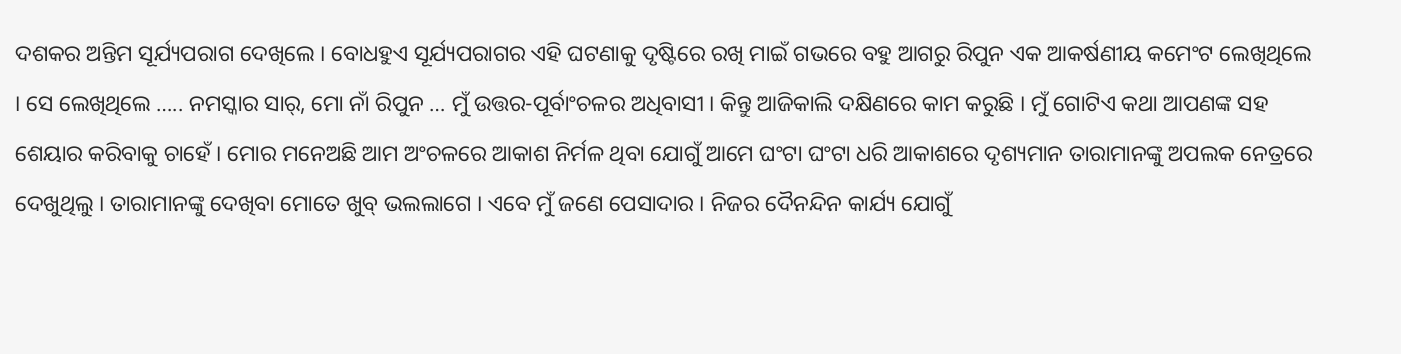ଦଶକର ଅନ୍ତିମ ସୂର୍ଯ୍ୟପରାଗ ଦେଖିଲେ । ବୋଧହୁଏ ସୂର୍ଯ୍ୟପରାଗର ଏହି ଘଟଣାକୁ ଦୃଷ୍ଟିରେ ରଖି ମାଇଁ ଗଭରେ ବହୁ ଆଗରୁ ରିପୁନ ଏକ ଆକର୍ଷଣୀୟ କମେଂଟ ଲେଖିଥିଲେ । ସେ ଲେଖିଥିଲେ ….. ନମସ୍କାର ସାର୍, ମୋ ନାଁ ରିପୁନ … ମୁଁ ଉତ୍ତର-ପୂର୍ବାଂଚଳର ଅଧିବାସୀ । କିନ୍ତୁ ଆଜିକାଲି ଦକ୍ଷିଣରେ କାମ କରୁଛି । ମୁଁ ଗୋଟିଏ କଥା ଆପଣଙ୍କ ସହ ଶେୟାର କରିବାକୁ ଚାହେଁ । ମୋର ମନେଅଛି ଆମ ଅଂଚଳରେ ଆକାଶ ନିର୍ମଳ ଥିବା ଯୋଗୁଁ ଆମେ ଘଂଟା ଘଂଟା ଧରି ଆକାଶରେ ଦୃଶ୍ୟମାନ ତାରାମାନଙ୍କୁ ଅପଲକ ନେତ୍ରରେ ଦେଖୁଥିଲୁ । ତାରାମାନଙ୍କୁ ଦେଖିବା ମୋତେ ଖୁବ୍ ଭଲଲାଗେ । ଏବେ ମୁଁ ଜଣେ ପେସାଦାର । ନିଜର ଦୈନନ୍ଦିନ କାର୍ଯ୍ୟ ଯୋଗୁଁ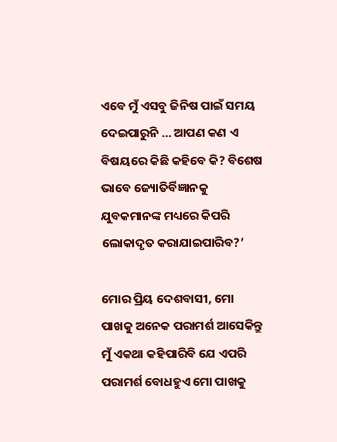ଏବେ ମୁଁ ଏସବୁ ଜିନିଷ ପାଇଁ ସମୟ ଦେଇପାରୁନି … ଆପଣ କଣ ଏ ବିଷୟରେ କିଛି କହିବେ କି? ବିଶେଷ ଭାବେ ଜ୍ୟୋତିର୍ବିଜ୍ଞାନକୁ ଯୁବକମାନଙ୍କ ମଧ୍ୟରେ କିପରି ଲୋକାଦୃତ କରାଯାଇପାରିବ?’

ମୋର ପ୍ରିୟ ଦେଶବାସୀ, ମୋ ପାଖକୁ ଅନେକ ପରାମର୍ଶ ଆସେକିନ୍ତୁ ମୁଁ ଏକଥା କହିପାରିବି ଯେ ଏପରି ପରାମର୍ଶ ବୋଧହୁଏ ମୋ ପାଖକୁ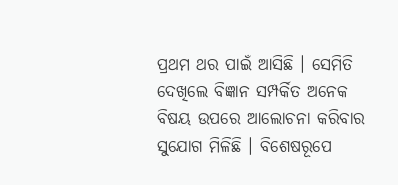ପ୍ରଥମ ଥର ପାଇଁ ଆସିଛି । ସେମିତି ଦେଖିଲେ ବିଜ୍ଞାନ ସମ୍ପର୍କିତ ଅନେକ ବିଷୟ ଉପରେ ଆଲୋଚନା କରିବାର ସୁଯୋଗ ମିଳିଛି । ବିଶେଷରୂପେ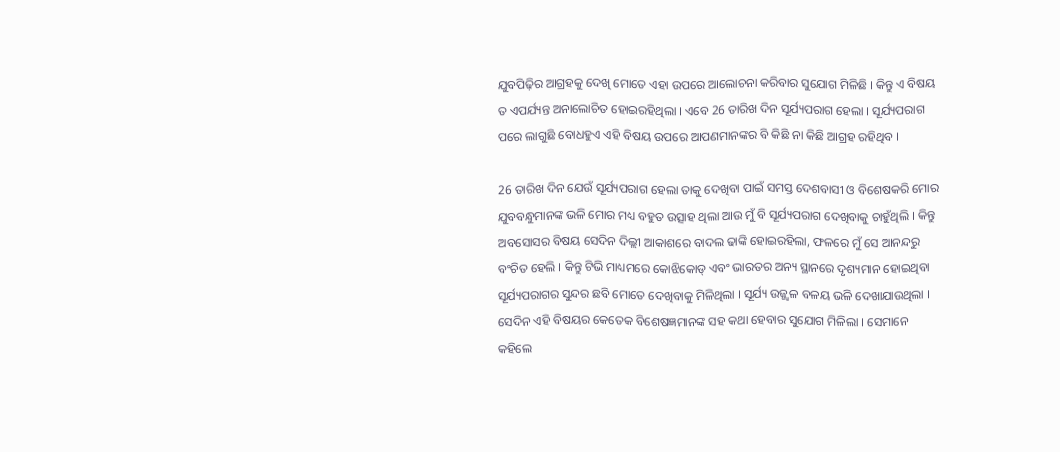ଯୁବପିଢ଼ିର ଆଗ୍ରହକୁ ଦେଖି ମୋତେ ଏହା ଉପରେ ଆଲୋଚନା କରିବାର ସୁଯୋଗ ମିଳିଛି । କିନ୍ତୁ ଏ ବିଷୟ ତ ଏପର୍ଯ୍ୟନ୍ତ ଅନାଲୋଚିତ ହୋଇରହିଥିଲା । ଏବେ 26 ତାରିଖ ଦିନ ସୂର୍ଯ୍ୟପରାଗ ହେଲା । ସୂର୍ଯ୍ୟପରାଗ ପରେ ଲାଗୁଛି ବୋଧହୁଏ ଏହି ବିଷୟ ଉପରେ ଆପଣମାନଙ୍କର ବି କିଛି ନା କିଛି ଆଗ୍ରହ ରହିଥିବ ।

26 ତାରିଖ ଦିନ ଯେଉଁ ସୂର୍ଯ୍ୟପରାଗ ହେଲା ତାକୁ ଦେଖିବା ପାଇଁ ସମସ୍ତ ଦେଶବାସୀ ଓ ବିଶେଷକରି ମୋର ଯୁବବନ୍ଧୁମାନଙ୍କ ଭଳି ମୋର ମଧ୍ୟ ବହୁତ ଉତ୍ସାହ ଥିଲା ଆଉ ମୁଁ ବି ସୂର୍ଯ୍ୟପରାଗ ଦେଖିବାକୁ ଚାହୁଁଥିଲି । କିନ୍ତୁ ଅବସୋସର ବିଷୟ ସେଦିନ ଦିଲ୍ଲୀ ଆକାଶରେ ବାଦଲ ଢାଙ୍କି ହୋଇରହିଲା, ଫଳରେ ମୁଁ ସେ ଆନନ୍ଦରୁ ବଂଚିତ ହେଲି । କିନ୍ତୁ ଟିଭି ମାଧ୍ୟମରେ କୋଝିକୋଡ୍ ଏବଂ ଭାରତର ଅନ୍ୟ ସ୍ଥାନରେ ଦୃଶ୍ୟମାନ ହୋଇଥିବା ସୂର୍ଯ୍ୟପରାଗର ସୁନ୍ଦର ଛବି ମୋତେ ଦେଖିବାକୁ ମିଳିଥିଲା । ସୂର୍ଯ୍ୟ ଉଜ୍ଜ୍ୱଳ ବଳୟ ଭଳି ଦେଖାଯାଉଥିଲା । ସେଦିନ ଏହି ବିଷୟର କେତେକ ବିଶେଷଜ୍ଞମାନଙ୍କ ସହ କଥା ହେବାର ସୁଯୋଗ ମିଳିଲା । ସେମାନେ କହିଲେ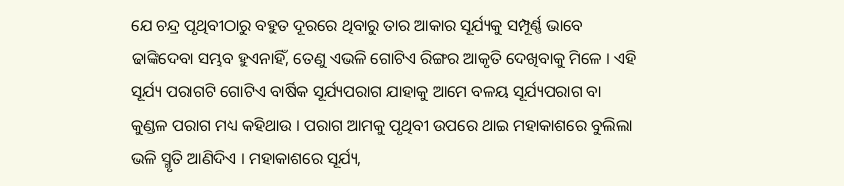ଯେ ଚନ୍ଦ୍ର ପୃଥିବୀଠାରୁ ବହୁତ ଦୂରରେ ଥିବାରୁ ତାର ଆକାର ସୂର୍ଯ୍ୟକୁ ସମ୍ପୂର୍ଣ୍ଣ ଭାବେ ଢାଙ୍କିଦେବା ସମ୍ଭବ ହୁଏନାହିଁ, ତେଣୁ ଏଭଳି ଗୋଟିଏ ରିଙ୍ଗର ଆକୃତି ଦେଖିବାକୁ ମିଳେ । ଏହି ସୂର୍ଯ୍ୟ ପରାଗଟି ଗୋଟିଏ ବାର୍ଷିକ ସୂର୍ଯ୍ୟପରାଗ ଯାହାକୁ ଆମେ ବଳୟ ସୂର୍ଯ୍ୟପରାଗ ବା କୁଣ୍ଡଳ ପରାଗ ମଧ୍ୟ କହିଥାଉ । ପରାଗ ଆମକୁ ପୃଥିବୀ ଉପରେ ଥାଇ ମହାକାଶରେ ବୁଲିଲା ଭଳି ସ୍ମୃତି ଆଣିଦିଏ । ମହାକାଶରେ ସୂର୍ଯ୍ୟ,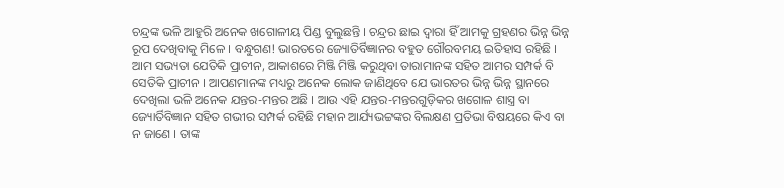ଚନ୍ଦ୍ରଙ୍କ ଭଳି ଆହୁରି ଅନେକ ଖଗୋଳୀୟ ପିଣ୍ଡ ବୁଲୁଛନ୍ତି । ଚନ୍ଦ୍ରର ଛାଇ ଦ୍ୱାରା ହିଁ ଆମକୁ ଗ୍ରହଣର ଭିନ୍ନ ଭିନ୍ନ ରୂପ ଦେଖିବାକୁ ମିଳେ । ବନ୍ଧୁଗଣ! ଭାରତରେ ଜ୍ୟୋତିର୍ବିଜ୍ଞାନର ବହୁତ ଗୌରବମୟ ଇତିହାସ ରହିଛି । ଆମ ସଭ୍ୟତା ଯେତିକି ପ୍ରାଚୀନ, ଆକାଶରେ ମିଞ୍ଜି ମିଞ୍ଜି କରୁଥିବା ତାରାମାନଙ୍କ ସହିତ ଆମର ସମ୍ପର୍କ ବି ସେତିକି ପ୍ରାଚୀନ । ଆପଣମାନଙ୍କ ମଧ୍ୟରୁ ଅନେକ ଲୋକ ଜାଣିଥିବେ ଯେ ଭାରତର ଭିନ୍ନ ଭିନ୍ନ ସ୍ଥାନରେ ଦେଖିଲା ଭଳି ଅନେକ ଯନ୍ତର-ମନ୍ତର ଅଛି । ଆଉ ଏହି ଯନ୍ତର-ମନ୍ତରଗୁଡ଼ିକର ଖଗୋଳ ଶାସ୍ତ୍ର ବା ଜ୍ୟୋର୍ତିବିଜ୍ଞାନ ସହିତ ଗଭୀର ସମ୍ପର୍କ ରହିଛି ମହାନ ଆର୍ଯ୍ୟଭଟ୍ଟଙ୍କର ବିଲକ୍ଷଣ ପ୍ରତିଭା ବିଷୟରେ କିଏ ବା ନ ଜାଣେ । ତାଙ୍କ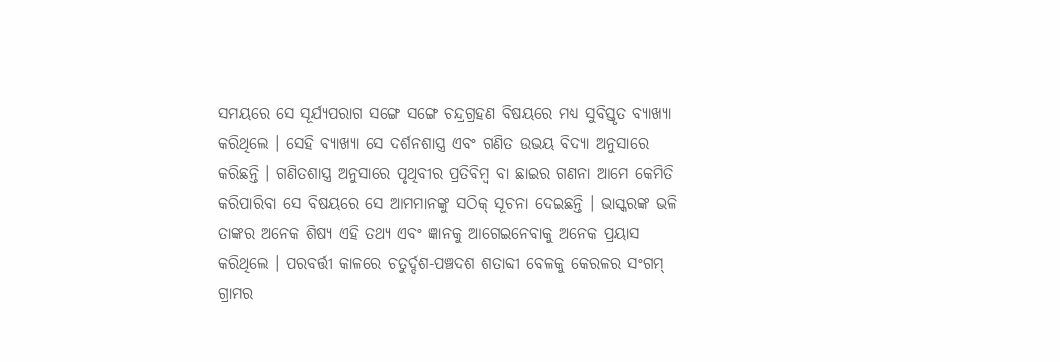ସମୟରେ ସେ ସୂର୍ଯ୍ୟପରାଗ ସଙ୍ଗେ ସଙ୍ଗେ ଚନ୍ଦ୍ରଗ୍ରହଣ ବିଷୟରେ ମଧ୍ୟ ସୁବିସ୍ତୃତ ବ୍ୟାଖ୍ୟା କରିଥିଲେ । ସେହି ବ୍ୟାଖ୍ୟା ସେ ଦର୍ଶନଶାସ୍ତ୍ର ଏବଂ ଗଣିତ ଉଭୟ ବିଦ୍ୟା ଅନୁସାରେ କରିଛନ୍ତି । ଗଣିତଶାସ୍ତ୍ର ଅନୁସାରେ ପୃଥିବୀର ପ୍ରତିବିମ୍ବ ବା ଛାଇର ଗଣନା ଆମେ କେମିତି କରିପାରିବା ସେ ବିଷୟରେ ସେ ଆମମାନଙ୍କୁ ସଠିକ୍ ସୂଚନା ଦେଇଛନ୍ତି । ଭାସ୍କରଙ୍କ ଭଳି ତାଙ୍କର ଅନେକ ଶିଷ୍ୟ ଏହି ତଥ୍ୟ ଏବଂ ଜ୍ଞାନକୁ ଆଗେଇନେବାକୁ ଅନେକ ପ୍ରୟାସ କରିଥିଲେ । ପରବର୍ତ୍ତୀ କାଳରେ ଚତୁର୍ଦ୍ଦଶ-ପଞ୍ଚଦଶ ଶତାବ୍ଦୀ ବେଳକୁ କେରଳର ସଂଗମ୍ ଗ୍ରାମର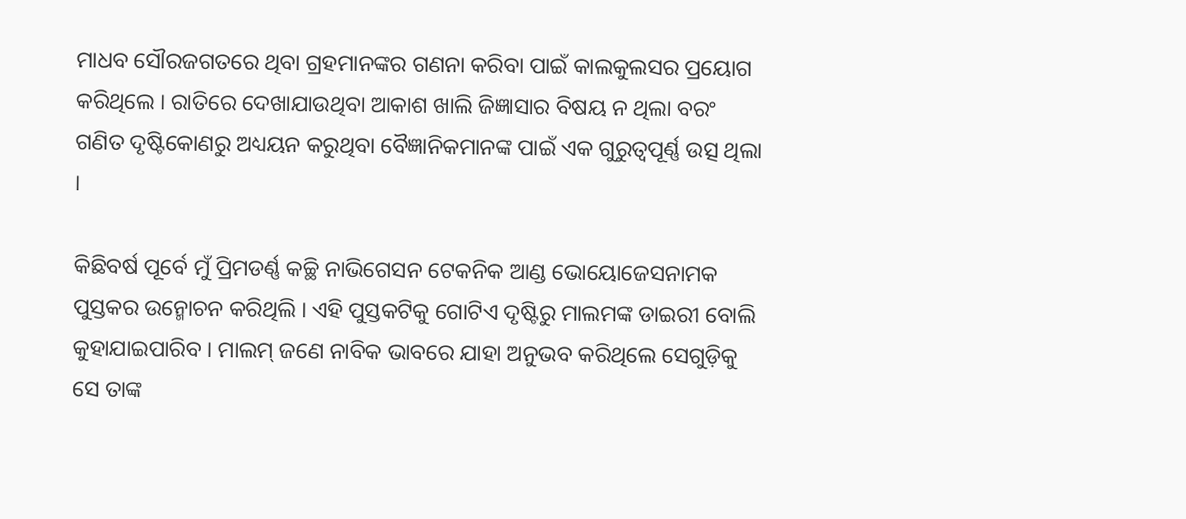ମାଧବ ସୌରଜଗତରେ ଥିବା ଗ୍ରହମାନଙ୍କର ଗଣନା କରିବା ପାଇଁ କାଲକୁଲସର ପ୍ରୟୋଗ କରିଥିଲେ । ରାତିରେ ଦେଖାଯାଉଥିବା ଆକାଶ ଖାଲି ଜିଜ୍ଞାସାର ବିଷୟ ନ ଥିଲା ବରଂ ଗଣିତ ଦୃଷ୍ଟିକୋଣରୁ ଅଧ୍ୟୟନ କରୁଥିବା ବୈଜ୍ଞାନିକମାନଙ୍କ ପାଇଁ ଏକ ଗୁରୁତ୍ୱପୂର୍ଣ୍ଣ ଉତ୍ସ ଥିଲା ।

କିଛିବର୍ଷ ପୂର୍ବେ ମୁଁ ପ୍ରିମଡର୍ଣ୍ଣ କଚ୍ଛି ନାଭିଗେସନ ଟେକନିକ ଆଣ୍ଡ ଭୋୟୋଜେସନାମକ ପୁସ୍ତକର ଉନ୍ମୋଚନ କରିଥିଲି । ଏହି ପୁସ୍ତକଟିକୁ ଗୋଟିଏ ଦୃଷ୍ଟିରୁ ମାଲମଙ୍କ ଡାଇରୀ ବୋଲି କୁହାଯାଇପାରିବ । ମାଲମ୍ ଜଣେ ନାବିକ ଭାବରେ ଯାହା ଅନୁଭବ କରିଥିଲେ ସେଗୁଡ଼ିକୁ ସେ ତାଙ୍କ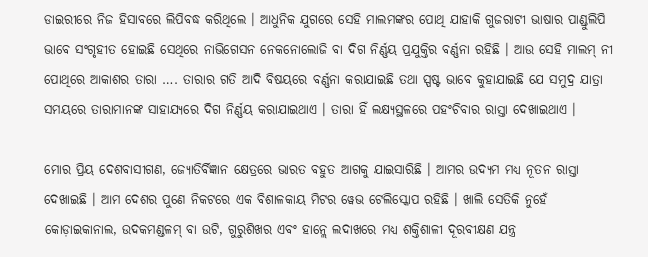ଡାଇରୀରେ ନିଜ ହିସାବରେ ଲିପିବଦ୍ଧ କରିଥିଲେ । ଆଧୁନିକ ଯୁଗରେ ସେହି ମାଲମଙ୍କର ପୋଥି ଯାହାକି ଗୁଜରାଟୀ ଭାଷାର ପାଣ୍ଡୁଲିପି ଭାବେ ସଂଗୃହୀତ ହୋଇଛି ସେଥିରେ ନାଭିଗେସନ ନେକନୋଲୋଜି ବା ଦିଗ ନିର୍ଣ୍ଣୟ ପ୍ରଯୁକ୍ତିର ବର୍ଣ୍ଣନା ରହିଛି । ଆଉ ସେହି ମାଲମ୍ ନୀ ପୋଥିରେ ଆକାଶର ତାରା …. ତାରାର ଗତି ଆଦି ବିଷୟରେ ବର୍ଣ୍ଣନା କରାଯାଇଛି ତଥା ସ୍ପଷ୍ଟ ଭାବେ କୁହାଯାଇଛି ଯେ ସମୁଦ୍ର ଯାତ୍ରା ସମୟରେ ତାରାମାନଙ୍କ ସାହାଯ୍ୟରେ ଦିଗ ନିର୍ଣ୍ଣୟ କରାଯାଇଥାଏ । ତାରା ହିଁ ଲକ୍ଷ୍ୟସ୍ଥଳରେ ପହଂଚିବାର ରାସ୍ତା ଦେଖାଇଥାଏ ।

ମୋର ପ୍ରିୟ ଦେଶବାସୀଗଣ, ଜ୍ୟୋତିର୍ବିଜ୍ଞାନ କ୍ଷେତ୍ରରେ ଭାରତ ବହୁତ ଆଗକୁ ଯାଇସାରିଛି । ଆମର ଉଦ୍ୟମ ମଧ୍ୟ ନୂତନ ରାସ୍ତା ଦେଖାଇଛି । ଆମ ଦେଶର ପୁଣେ ନିକଟରେ ଏକ ବିଶାଳକାୟ ମିଟର ୱେଭ ଟେଲିସ୍କୋପ ରହିଛି । ଖାଲି ସେତିକି ନୁହେଁ କୋଡ଼ାଇକାନାଲ, ଉଦକମଣ୍ଡଳମ୍ ବା ଉଟି, ଗୁରୁଶିଖର ଏବଂ ହାନ୍ଲେ ଲଦାଖରେ ମଧ୍ୟ ଶକ୍ତିଶାଳୀ ଦୂରବୀକ୍ଷଣ ଯନ୍ତ୍ର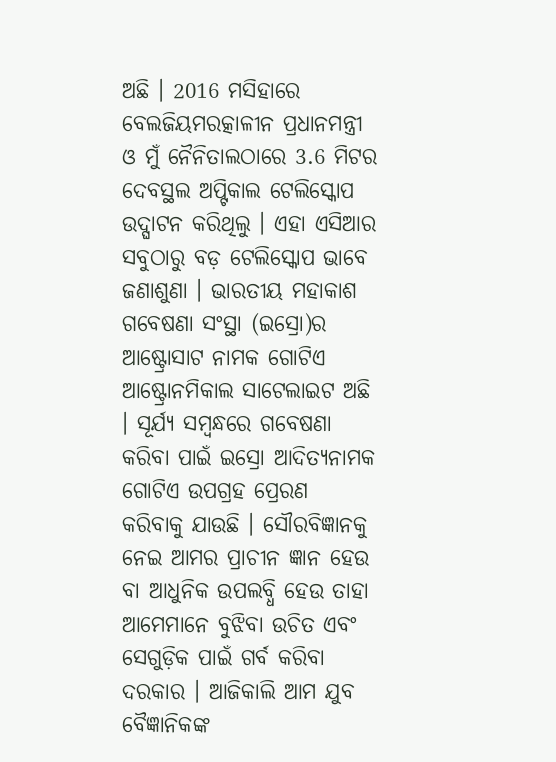ଅଛି । 2016 ମସିହାରେ ବେଲଜିୟମରତ୍କାଳୀନ ପ୍ରଧାନମନ୍ତ୍ରୀ ଓ ମୁଁ ନୈନିତାଲଠାରେ 3.6 ମିଟର ଦେବସ୍ଥଲ ଅପ୍ଟିକାଲ ଟେଲିସ୍କୋପ ଉଦ୍ଘାଟନ କରିଥିଲୁ । ଏହା ଏସିଆର ସବୁଠାରୁ ବଡ଼ ଟେଲିସ୍କୋପ ଭାବେ ଜଣାଶୁଣା । ଭାରତୀୟ ମହାକାଶ ଗବେଷଣା ସଂସ୍ଥା (ଇସ୍ରୋ)ର ଆଷ୍ଟ୍ରୋସାଟ ନାମକ ଗୋଟିଏ ଆଷ୍ଟ୍ରୋନମିକାଲ ସାଟେଲାଇଟ ଅଛି । ସୂର୍ଯ୍ୟ ସମ୍ବନ୍ଧରେ ଗବେଷଣା କରିବା ପାଇଁ ଇସ୍ରୋ ଆଦିତ୍ୟନାମକ ଗୋଟିଏ ଉପଗ୍ରହ ପ୍ରେରଣ କରିବାକୁ ଯାଉଛି । ସୌରବିଜ୍ଞାନକୁ ନେଇ ଆମର ପ୍ରାଚୀନ ଜ୍ଞାନ ହେଉ ବା ଆଧୁନିକ ଉପଲବ୍ଧି ହେଉ ତାହା ଆମେମାନେ ବୁଝିବା ଉଚିତ ଏବଂ ସେଗୁଡ଼ିକ ପାଇଁ ଗର୍ବ କରିବା ଦରକାର । ଆଜିକାଲି ଆମ ଯୁବ ବୈଜ୍ଞାନିକଙ୍କ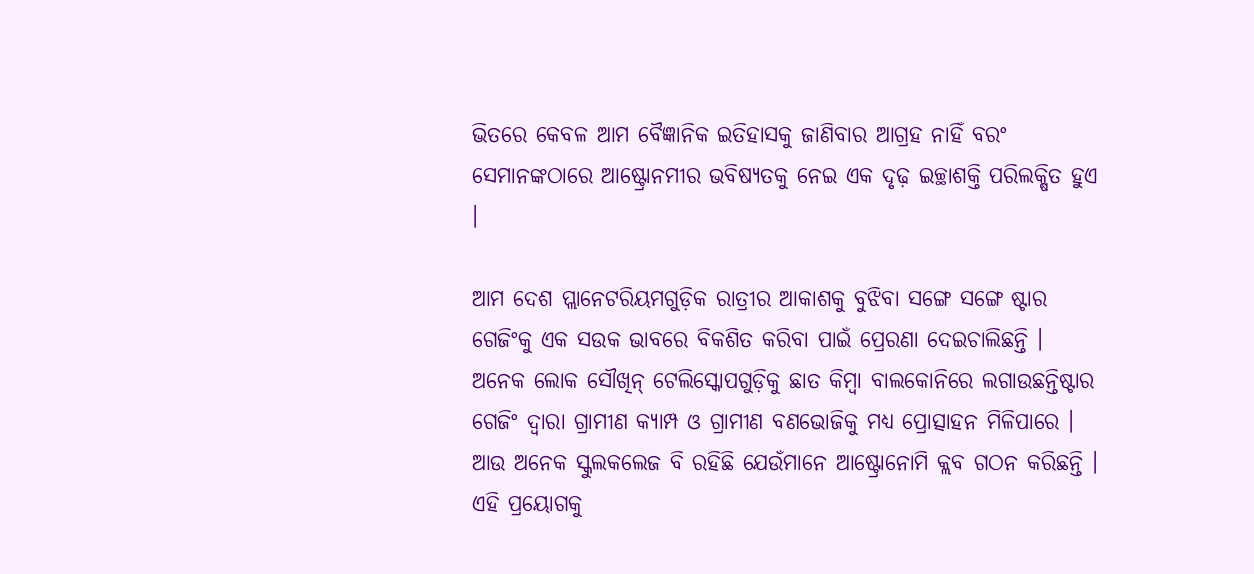ଭିତରେ କେବଳ ଆମ ବୈଜ୍ଞାନିକ ଇତିହାସକୁ ଜାଣିବାର ଆଗ୍ରହ ନାହିଁ ବରଂ ସେମାନଙ୍କଠାରେ ଆଷ୍ଟ୍ରୋନମୀର ଭବିଷ୍ୟତକୁ ନେଇ ଏକ ଦୃଢ଼ ଇଚ୍ଛାଶକ୍ତି ପରିଲକ୍ଷିତ ହୁଏ ।

ଆମ ଦେଶ ପ୍ଲାନେଟରିୟମଗୁଡ଼ିକ ରାତ୍ରୀର ଆକାଶକୁ ବୁଝିବା ସଙ୍ଗେ ସଙ୍ଗେ ଷ୍ଟାର ଗେଜିଂକୁ ଏକ ସଉକ ଭାବରେ ବିକଶିତ କରିବା ପାଇଁ ପ୍ରେରଣା ଦେଇଚାଲିଛନ୍ତି । ଅନେକ ଲୋକ ସୌଖିନ୍ ଟେଲିସ୍କୋପଗୁଡ଼ିକୁ ଛାତ କିମ୍ବା ବାଲକୋନିରେ ଲଗାଉଛନ୍ତିଷ୍ଟାର ଗେଜିଂ ଦ୍ୱାରା ଗ୍ରାମୀଣ କ୍ୟାମ୍ପ ଓ ଗ୍ରାମୀଣ ବଣଭୋଜିକୁ ମଧ୍ୟ ପ୍ରୋତ୍ସାହନ ମିଳିପାରେ । ଆଉ ଅନେକ ସ୍କୁଲକଲେଜ ବି ରହିଛି ଯେଉଁମାନେ ଆଷ୍ଟ୍ରୋନୋମି କ୍ଲବ ଗଠନ କରିଛନ୍ତି । ଏହି ପ୍ରୟୋଗକୁ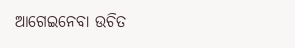ଆଗେଇନେବା ଉଚିତ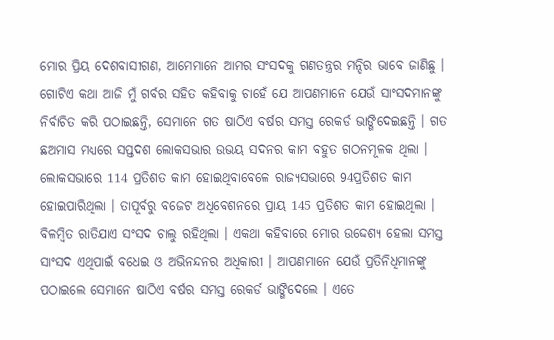ମୋର ପ୍ରିୟ ଦେଶବାସୀଗଣ, ଆମେମାନେ ଆମର ସଂସଦକୁ ଗଣତନ୍ତ୍ରର ମନ୍ଦିର ଭାବେ ଜାଣିଛୁ । ଗୋଟିଏ କଥା ଆଜି ମୁଁ ଗର୍ବର ସହିତ କହିବାକୁ ଚାହେଁ ଯେ ଆପଣମାନେ ଯେଉଁ ସାଂସଦମାନଙ୍କୁ ନିର୍ବାଚିତ କରି ପଠାଇଛନ୍ତି, ସେମାନେ ଗତ ଷାଠିଏ ବର୍ଷର ସମସ୍ତ ରେକର୍ଡ ଭାଙ୍ଗିଦେଇଛନ୍ତି । ଗତ ଛଅମାସ ମଧ୍ୟରେ ସପ୍ତଦଶ ଲୋକସଭାର ଉଭୟ ସଦନର କାମ ବହୁତ ଗଠନମୂଳକ ଥିଲା । ଲୋକସଭାରେ 114 ପ୍ରତିଶତ କାମ ହୋଇଥିବାବେଳେ ରାଜ୍ୟସଭାରେ 94ପ୍ରତିଶତ କାମ ହୋଇପାରିଥିଲା । ତାପୂର୍ବରୁ ବଜେଟ ଅଧିବେଶନରେ ପ୍ରାୟ 145 ପ୍ରତିଶତ କାମ ହୋଇଥିଲା । ବିଳମ୍ବିତ ରାତିଯାଏ ସଂସଦ ଚାଲୁ ରହିଥିଲା । ଏକଥା କହିବାରେ ମୋର ଉଦ୍ଦେଶ୍ୟ ହେଲା ସମସ୍ତ ସାଂସଦ ଏଥିପାଇଁ ବଧେଇ ଓ ଅଭିନନ୍ଦନର ଅଧିକାରୀ । ଆପଣମାନେ ଯେଉଁ ପ୍ରତିନିଧିମାନଙ୍କୁ ପଠାଇଲେ ସେମାନେ ଷାଠିଏ ବର୍ଷର ସମସ୍ତ ରେକର୍ଡ ଭାଙ୍ଗିଦେଲେ । ଏତେ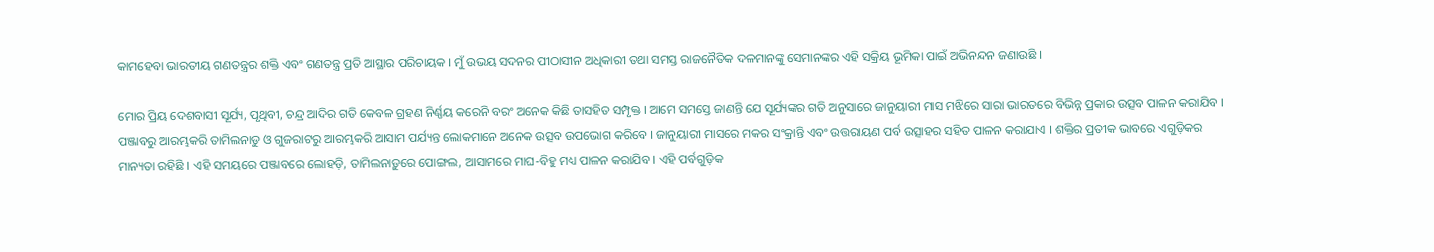କାମହେବା ଭାରତୀୟ ଗଣତନ୍ତ୍ରର ଶକ୍ତି ଏବଂ ଗଣତନ୍ତ୍ର ପ୍ରତି ଆସ୍ଥାର ପରିଚାୟକ । ମୁଁ ଉଭୟ ସଦନର ପୀଠାସୀନ ଅଧିକାରୀ ତଥା ସମସ୍ତ ରାଜନୈତିକ ଦଳମାନଙ୍କୁ ସେମାନଙ୍କର ଏହି ସକ୍ରିୟ ଭୂମିକା ପାଇଁ ଅଭିନନ୍ଦନ ଜଣାଉଛି ।

ମୋର ପ୍ରିୟ ଦେଶବାସୀ ସୂର୍ଯ୍ୟ, ପୃଥିବୀ, ଚନ୍ଦ୍ର ଆଦିର ଗତି କେବଳ ଗ୍ରହଣ ନିର୍ଣ୍ଣୟ କରେନି ବରଂ ଅନେକ କିଛି ତାସହିତ ସମ୍ପୃକ୍ତ । ଆମେ ସମସ୍ତେ ଜାଣନ୍ତି ଯେ ସୂର୍ଯ୍ୟଙ୍କର ଗତି ଅନୁସାରେ ଜାନୁୟାରୀ ମାସ ମଝିରେ ସାରା ଭାରତରେ ବିଭିନ୍ନ ପ୍ରକାର ଉତ୍ସବ ପାଳନ କରାଯିବ । ପଞ୍ଜାବରୁ ଆରମ୍ଭକରି ତାମିଲନାଡୁ ଓ ଗୁଜରାଟରୁ ଆରମ୍ଭକରି ଆସାମ ପର୍ଯ୍ୟନ୍ତ ଲୋକମାନେ ଅନେକ ଉତ୍ସବ ଉପଭୋଗ କରିବେ । ଜାନୁୟାରୀ ମାସରେ ମକର ସଂକ୍ରାନ୍ତି ଏବଂ ଉତ୍ତରାୟଣ ପର୍ବ ଉତ୍ସାହର ସହିତ ପାଳନ କରାଯାଏ । ଶକ୍ତିର ପ୍ରତୀକ ଭାବରେ ଏଗୁଡ଼ିକର ମାନ୍ୟତା ରହିଛି । ଏହି ସମୟରେ ପଞ୍ଜାବରେ ଲୋହଡ଼ି, ତାମିଲନାଡ଼ୁରେ ପୋଙ୍ଗଲ, ଆସାମରେ ମାଘ-ବିହୁ ମଧ୍ୟ ପାଳନ କରାଯିବ । ଏହି ପର୍ବଗୁଡ଼ିକ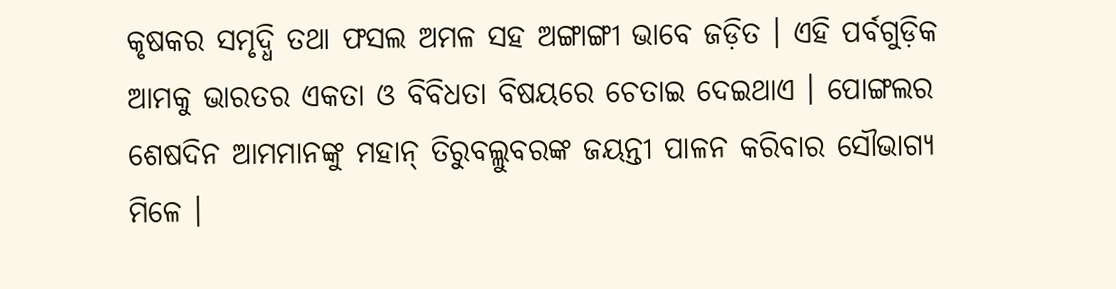କୃଷକର ସମୃଦ୍ଧି ତଥା ଫସଲ ଅମଳ ସହ ଅଙ୍ଗାଙ୍ଗୀ ଭାବେ ଜଡ଼ିତ । ଏହି ପର୍ବଗୁଡ଼ିକ ଆମକୁ ଭାରତର ଏକତା ଓ ବିବିଧତା ବିଷୟରେ ଚେତାଇ ଦେଇଥାଏ । ପୋଙ୍ଗଲର ଶେଷଦିନ ଆମମାନଙ୍କୁ ମହାନ୍ ତିରୁବଲ୍ଲୁବରଙ୍କ ଜୟନ୍ତୀ ପାଳନ କରିବାର ସୌଭାଗ୍ୟ ମିଳେ ।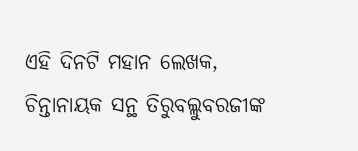ଏହି ଦିନଟି ମହାନ ଲେଖକ, ଚିନ୍ତାନାୟକ ସନ୍ଥ ତିରୁବଲ୍ଲୁବରଜୀଙ୍କ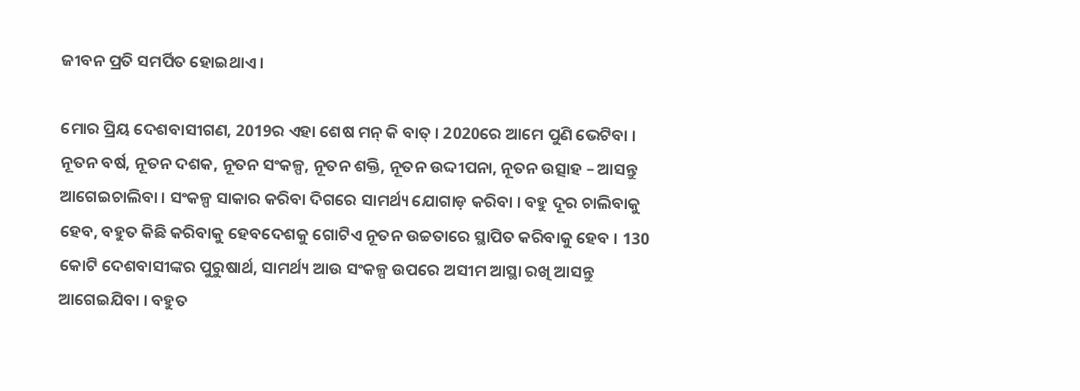ଜୀବନ ପ୍ରତି ସମର୍ପିତ ହୋଇଥାଏ ।

ମୋର ପ୍ରିୟ ଦେଶବାସୀଗଣ, 2019ର ଏହା ଶେଷ ମନ୍ କି ବାତ୍ । 2020ରେ ଆମେ ପୁଣି ଭେଟିବା । ନୂତନ ବର୍ଷ, ନୂତନ ଦଶକ, ନୂତନ ସଂକଳ୍ପ, ନୂତନ ଶକ୍ତି, ନୂତନ ଉଦ୍ଦୀପନା, ନୂତନ ଉତ୍ସାହ – ଆସନ୍ତୁ ଆଗେଇଚାଲିବା । ସଂକଳ୍ପ ସାକାର କରିବା ଦିଗରେ ସାମର୍ଥ୍ୟ ଯୋଗାଡ଼ କରିବା । ବହୁ ଦୂର ଚାଲିବାକୁ ହେବ, ବହୁତ କିଛି କରିବାକୁ ହେବଦେଶକୁ ଗୋଟିଏ ନୂତନ ଉଚ୍ଚତାରେ ସ୍ଥାପିତ କରିବାକୁ ହେବ । 130 କୋଟି ଦେଶବାସୀଙ୍କର ପୁରୁଷାର୍ଥ, ସାମର୍ଥ୍ୟ ଆଉ ସଂକଳ୍ପ ଉପରେ ଅସୀମ ଆସ୍ଥା ରଖି ଆସନ୍ତୁ ଆଗେଇଯିବା । ବହୁତ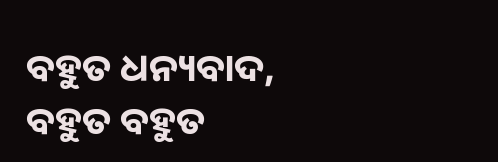ବହୁତ ଧନ୍ୟବାଦ, ବହୁତ ବହୁତ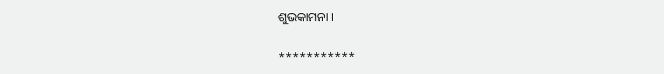ଶୁଭକାମନା ।

***********